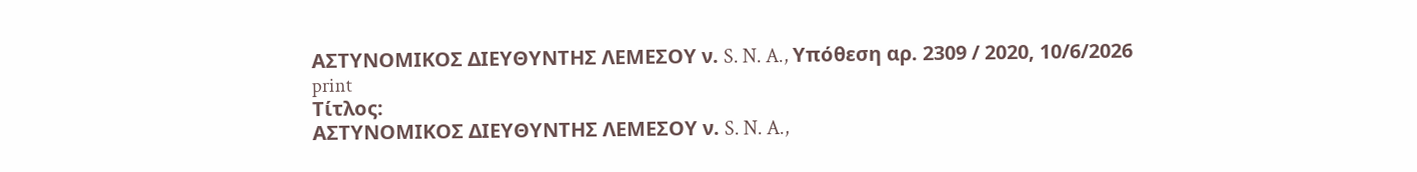ΑΣΤΥΝΟΜΙΚΟΣ ΔΙΕΥΘΥΝΤΗΣ ΛΕΜΕΣΟΥ ν. S. N. A., Υπόθεση αρ. 2309 / 2020, 10/6/2026
print
Τίτλος:
ΑΣΤΥΝΟΜΙΚΟΣ ΔΙΕΥΘΥΝΤΗΣ ΛΕΜΕΣΟΥ ν. S. N. A.,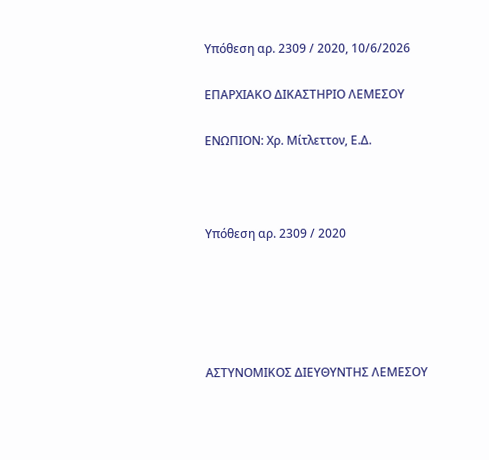Υπόθεση αρ. 2309 / 2020, 10/6/2026

ΕΠΑΡΧΙΑΚΟ ΔΙΚΑΣΤΗΡΙΟ ΛΕΜΕΣΟΥ

ΕΝΩΠΙΟΝ: Χρ. Μίτλεττον, Ε.Δ.



Υπόθεση αρ. 2309 / 2020





ΑΣΤΥΝΟΜΙΚΟΣ ΔΙΕΥΘΥΝΤΗΣ ΛΕΜΕΣΟΥ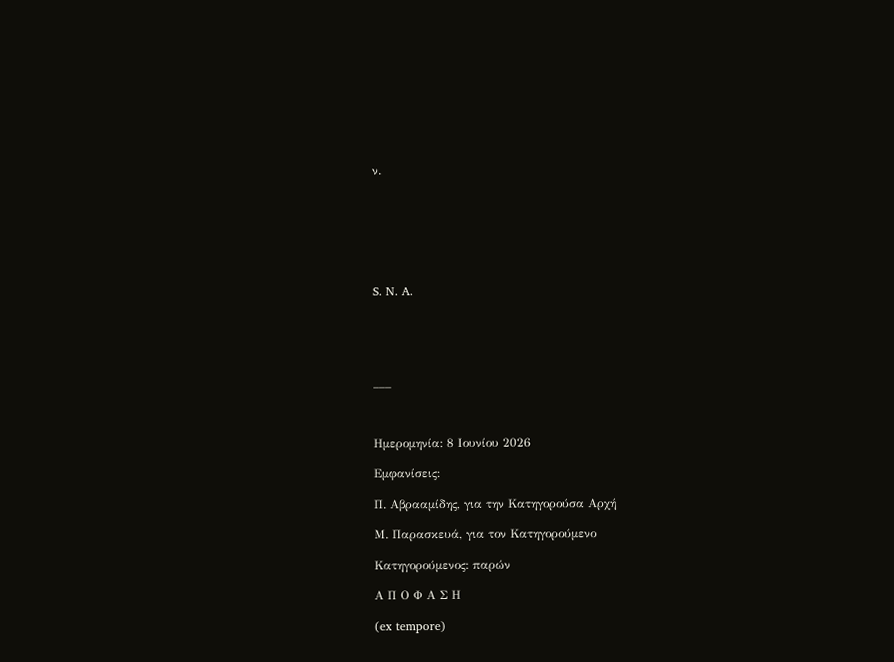ν.







S. N. A.





___



Ημερομηνία: 8 Ιουνίου 2026

Εμφανίσεις:

Π. Αβρααμίδης, για την Κατηγορούσα Αρχή

Μ. Παρασκευά, για τον Κατηγορούμενο

Κατηγορούμενος: παρών

Α Π Ο Φ Α Σ Η

(ex tempore)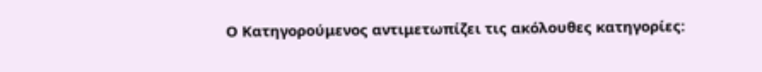Ο Κατηγορούμενος αντιμετωπίζει τις ακόλουθες κατηγορίες: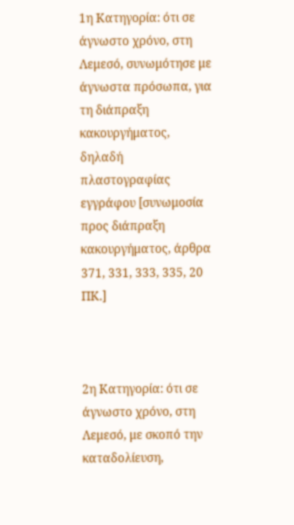1η Κατηγορία: ότι σε άγνωστο χρόνο, στη Λεμεσό, συνωμότησε με άγνωστα πρόσωπα, για τη διάπραξη κακουργήματος, δηλαδή πλαστογραφίας εγγράφου [συνωμοσία προς διάπραξη κακουργήματος, άρθρα 371, 331, 333, 335, 20 ΠΚ.]



2η Κατηγορία: ότι σε άγνωστο χρόνο, στη Λεμεσό, με σκοπό την καταδολίευση,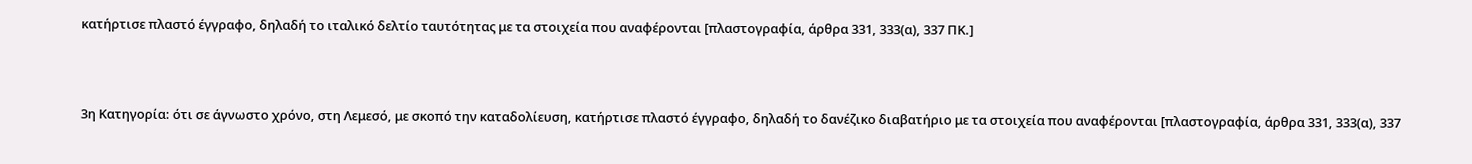κατήρτισε πλαστό έγγραφο, δηλαδή το ιταλικό δελτίο ταυτότητας με τα στοιχεία που αναφέρονται [πλαστογραφία, άρθρα 331, 333(α), 337 ΠΚ.]



3η Κατηγορία: ότι σε άγνωστο χρόνο, στη Λεμεσό, με σκοπό την καταδολίευση, κατήρτισε πλαστό έγγραφο, δηλαδή το δανέζικο διαβατήριο με τα στοιχεία που αναφέρονται [πλαστογραφία, άρθρα 331, 333(α), 337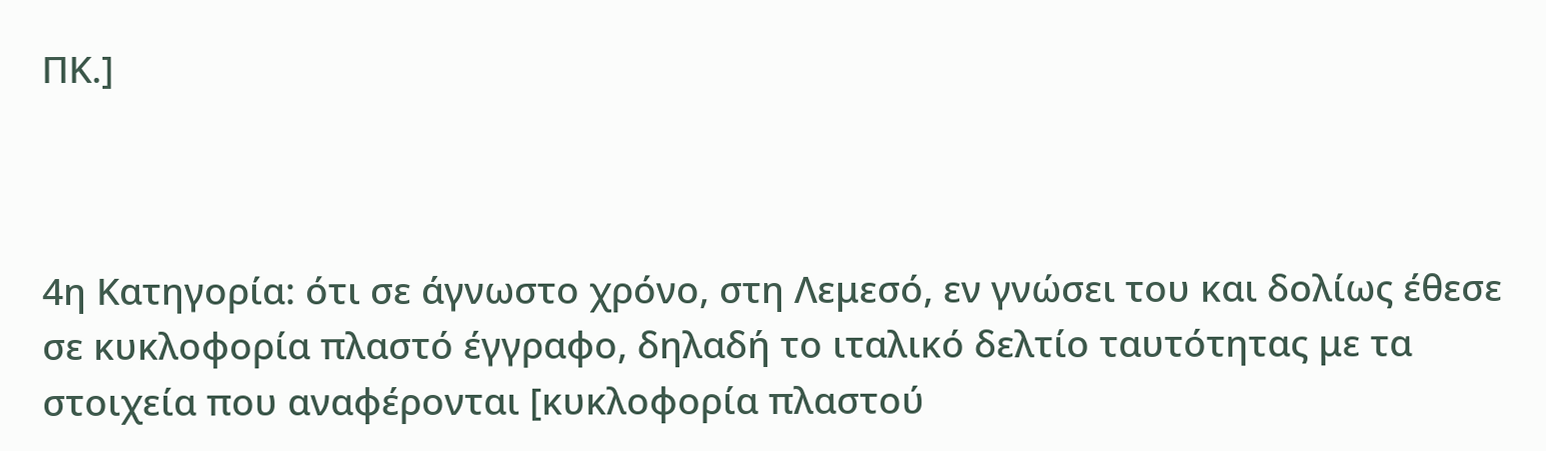ΠΚ.]



4η Κατηγορία: ότι σε άγνωστο χρόνο, στη Λεμεσό, εν γνώσει του και δολίως έθεσε σε κυκλοφορία πλαστό έγγραφο, δηλαδή το ιταλικό δελτίο ταυτότητας με τα στοιχεία που αναφέρονται [κυκλοφορία πλαστού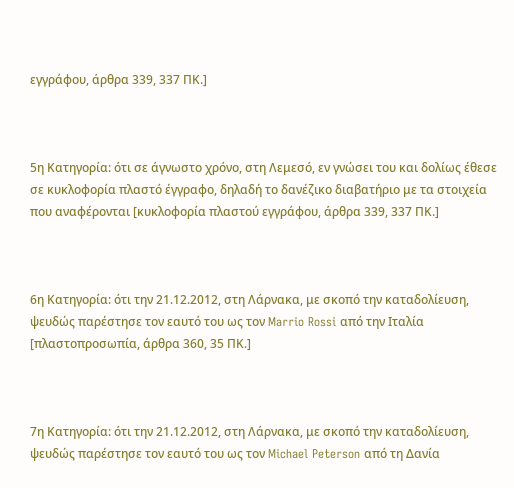εγγράφου, άρθρα 339, 337 ΠΚ.]



5η Κατηγορία: ότι σε άγνωστο χρόνο, στη Λεμεσό, εν γνώσει του και δολίως έθεσε σε κυκλοφορία πλαστό έγγραφο, δηλαδή το δανέζικο διαβατήριο με τα στοιχεία που αναφέρονται [κυκλοφορία πλαστού εγγράφου, άρθρα 339, 337 ΠΚ.]



6η Κατηγορία: ότι την 21.12.2012, στη Λάρνακα, με σκοπό την καταδολίευση, ψευδώς παρέστησε τον εαυτό του ως τον Marrio Rossi από την Ιταλία [πλαστοπροσωπία, άρθρα 360, 35 ΠΚ.]



7η Κατηγορία: ότι την 21.12.2012, στη Λάρνακα, με σκοπό την καταδολίευση, ψευδώς παρέστησε τον εαυτό του ως τον Michael Peterson από τη Δανία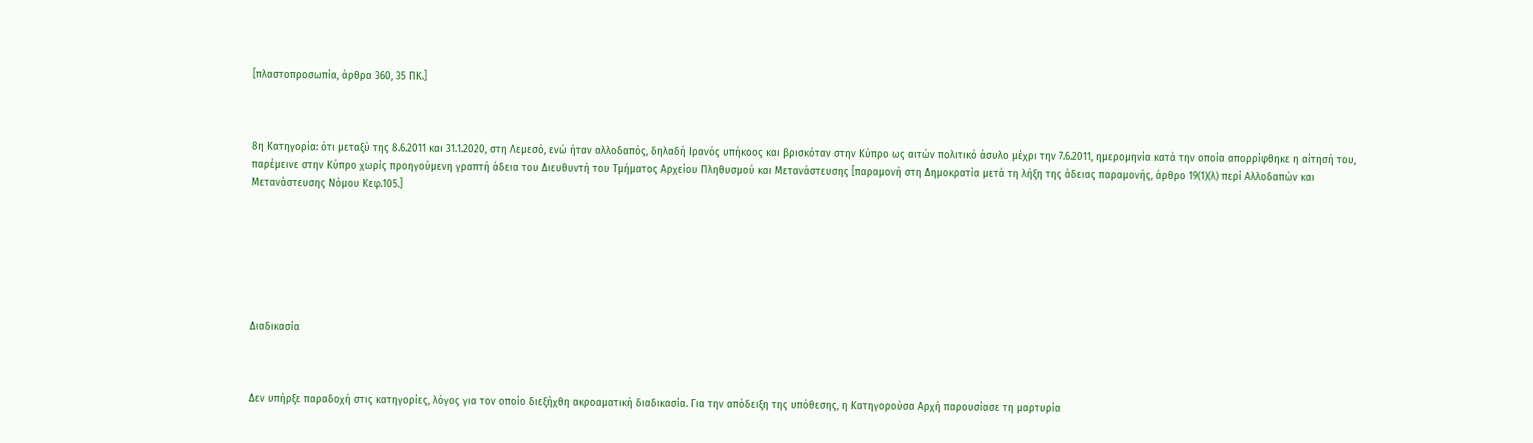[πλαστοπροσωπία, άρθρα 360, 35 ΠΚ.]



8η Κατηγορία: ότι μεταξύ της 8.6.2011 και 31.1.2020, στη Λεμεσό, ενώ ήταν αλλοδαπός, δηλαδή Ιρανός υπήκοος και βρισκόταν στην Κύπρο ως αιτών πολιτικό άσυλο μέχρι την 7.6.2011, ημερομηνία κατά την οποία απορρίφθηκε η αίτησή του, παρέμεινε στην Κύπρο χωρίς προηγούμενη γραπτή άδεια του Διευθυντή του Τμήματος Αρχείου Πληθυσμού και Μετανάστευσης [παραμονή στη Δημοκρατία μετά τη λήξη της άδειας παραμονής, άρθρο 19(1)(λ) περί Αλλοδαπών και Μετανάστευσης Νόμου Κεφ.105.]







Διαδικασία



Δεν υπήρξε παραδοχή στις κατηγορίες, λόγος για τον οποίο διεξήχθη ακροαματική διαδικασία. Για την απόδειξη της υπόθεσης, η Κατηγορούσα Αρχή παρουσίασε τη μαρτυρία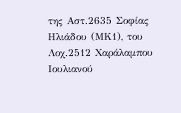της Αστ.2635 Σοφίας Ηλιάδου (ΜΚ1), του Λοχ.2512 Χαράλαμπου Ιουλιανού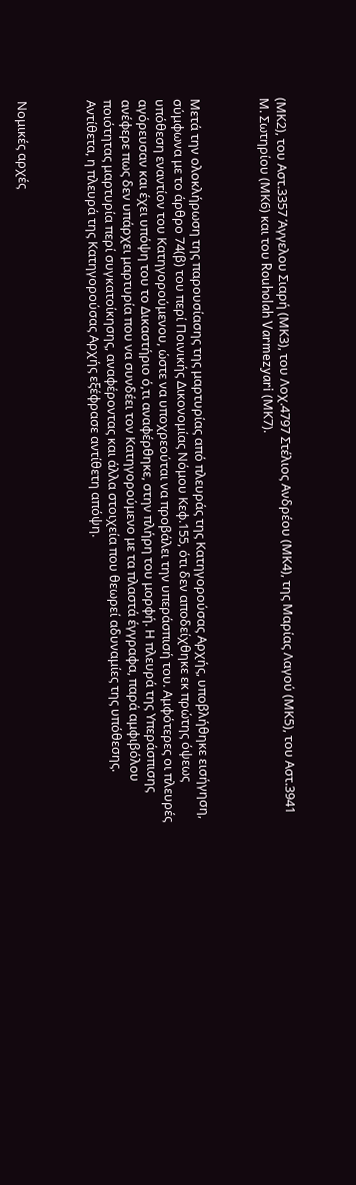(ΜΚ2), του Αστ.3357 Άγγελου Σιαρή (ΜΚ3), του Λοχ.4797 Στέλιος Ανδρέου (ΜΚ4), της Μαρίας Λαγού (ΜΚ5), του Αστ.3941 Μ. Σωτηρίου (ΜΚ6) και του Rouholah Varmezyari (ΜΚ7).



Μετά την ολοκλήρωση της παρουσίασης της μαρτυρίας από πλευράς της Κατηγορούσας Αρχής, υποβλήθηκε εισήγηση, σύμφωνα με το άρθρο 74(β) του περί Ποινικής Δικονομίας Νόμου Κεφ.155, ότι δεν αποδείχθηκε εκ πρώτης όψεως υπόθεση εναντίον του Κατηγορούμενου, ώστε να υποχρεούται να προβάλει την υπεράσπισή του. Αμφότερες οι πλευρές αγόρευσαν και έχει υπόψη του το Δικαστήριο ό,τι αναφέρθηκε, στην πλήρη του μορφή. Η πλευρά της Υπεράσπισης ανέφερε πως δεν υπάρχει μαρτυρία που να συνδέει τον Κατηγορούμενο με τα πλαστά έγγραφα, παρά αμφιβόλου ποιότητας μαρτυρία περί συγκατοίκησης, αναφέροντας και άλλα στοιχεία που θεωρεί αδυναμίες της υπόθεσης. Αντίθετα, η πλευρά της Κατηγορούσας Αρχής εξέφρασε αντίθετη απόψη.



Νομικές αρχές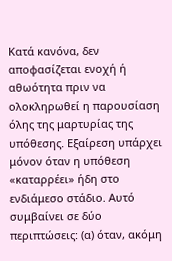Κατά κανόνα, δεν αποφασίζεται ενοχή ή αθωότητα πριν να ολοκληρωθεί η παρουσίαση όλης της μαρτυρίας της υπόθεσης. Εξαίρεση υπάρχει μόνον όταν η υπόθεση «καταρρέει» ήδη στο ενδιάμεσο στάδιο. Αυτό συμβαίνει σε δύο περιπτώσεις: (α) όταν, ακόμη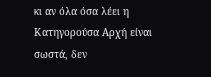κι αν όλα όσα λέει η Κατηγορούσα Αρχή είναι σωστά, δεν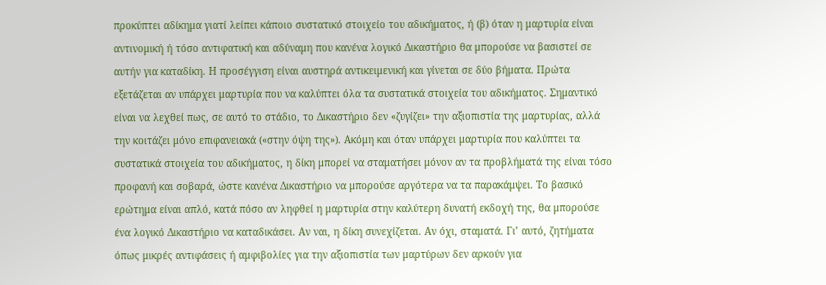προκύπτει αδίκημα γιατί λείπει κάποιο συστατικό στοιχείο του αδικήματος, ή (β) όταν η μαρτυρία είναι αντινομική ή τόσο αντιφατική και αδύναμη που κανένα λογικό Δικαστήριο θα μπορούσε να βασιστεί σε αυτήν για καταδίκη. Η προσέγγιση είναι αυστηρά αντικειμενική και γίνεται σε δύο βήματα. Πρώτα εξετάζεται αν υπάρχει μαρτυρία που να καλύπτει όλα τα συστατικά στοιχεία του αδικήματος. Σημαντικό είναι να λεχθεί πως, σε αυτό το στάδιο, το Δικαστήριο δεν «ζυγίζει» την αξιοπιστία της μαρτυρίας, αλλά την κοιτάζει μόνο επιφανειακά («στην όψη της»). Ακόμη και όταν υπάρχει μαρτυρία που καλύπτει τα συστατικά στοιχεία του αδικήματος, η δίκη μπορεί να σταματήσει μόνον αν τα προβλήματά της είναι τόσο προφανή και σοβαρά, ώστε κανένα Δικαστήριο να μπορούσε αργότερα να τα παρακάμψει. Το βασικό ερώτημα είναι απλό, κατά πόσο αν ληφθεί η μαρτυρία στην καλύτερη δυνατή εκδοχή της, θα μπορούσε ένα λογικό Δικαστήριο να καταδικάσει. Αν ναι, η δίκη συνεχίζεται. Αν όχι, σταματά. Γι’ αυτό, ζητήματα όπως μικρές αντιφάσεις ή αμφιβολίες για την αξιοπιστία των μαρτύρων δεν αρκούν για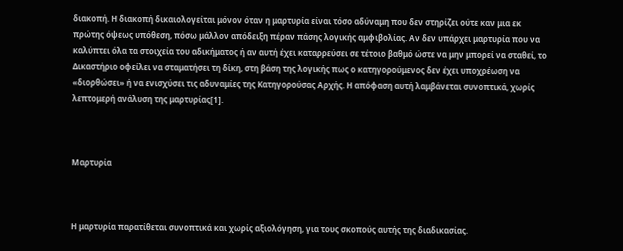διακοπή. Η διακοπή δικαιολογείται μόνον όταν η μαρτυρία είναι τόσο αδύναμη που δεν στηρίζει ούτε καν μια εκ πρώτης όψεως υπόθεση, πόσω μάλλον απόδειξη πέραν πάσης λογικής αμφιβολίας. Αν δεν υπάρχει μαρτυρία που να καλύπτει όλα τα στοιχεία του αδικήματος ή αν αυτή έχει καταρρεύσει σε τέτοιο βαθμό ώστε να μην μπορεί να σταθεί, το Δικαστήριο οφείλει να σταματήσει τη δίκη, στη βάση της λογικής πως ο κατηγορούμενος δεν έχει υποχρέωση να «διορθώσει» ή να ενισχύσει τις αδυναμίες της Κατηγορούσας Αρχής. Η απόφαση αυτή λαμβάνεται συνοπτικά, χωρίς λεπτομερή ανάλυση της μαρτυρίας[1].



Μαρτυρία



Η μαρτυρία παρατίθεται συνοπτικά και χωρίς αξιολόγηση, για τους σκοπούς αυτής της διαδικασίας.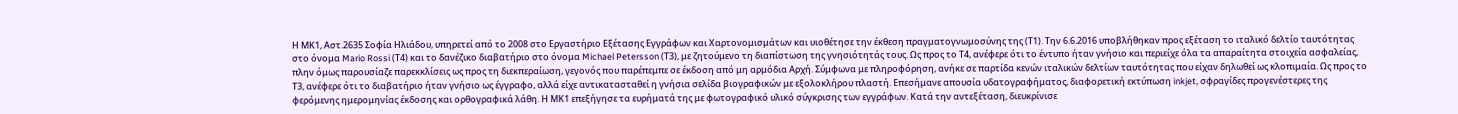Η ΜΚ1, Αστ.2635 Σοφία Ηλιάδου, υπηρετεί από το 2008 στο Εργαστήριο Εξέτασης Εγγράφων και Χαρτονομισμάτων και υιοθέτησε την έκθεση πραγματογνωμοσύνης της (Τ1). Την 6.6.2016 υποβλήθηκαν προς εξέταση το ιταλικό δελτίο ταυτότητας στο όνομα Mario Rossi (Τ4) και το δανέζικο διαβατήριο στο όνομα Michael Petersson (Τ3), με ζητούμενο τη διαπίστωση της γνησιότητάς τους. Ως προς το Τ4, ανέφερε ότι το έντυπο ήταν γνήσιο και περιείχε όλα τα απαραίτητα στοιχεία ασφαλείας, πλην όμως παρουσίαζε παρεκκλίσεις ως προς τη διεκπεραίωση, γεγονός που παρέπεμπε σε έκδοση από μη αρμόδια Αρχή. Σύμφωνα με πληροφόρηση, ανήκε σε παρτίδα κενών ιταλικών δελτίων ταυτότητας που είχαν δηλωθεί ως κλοπιμαία. Ως προς το Τ3, ανέφερε ότι το διαβατήριο ήταν γνήσιο ως έγγραφο, αλλά είχε αντικατασταθεί η γνήσια σελίδα βιογραφικών με εξολοκλήρου πλαστή. Επεσήμανε απουσία υδατογραφήματος, διαφορετική εκτύπωση inkjet, σφραγίδες προγενέστερες της φερόμενης ημερομηνίας έκδοσης και ορθογραφικά λάθη. Η ΜΚ1 επεξήγησε τα ευρήματά της με φωτογραφικό υλικό σύγκρισης των εγγράφων. Κατά την αντεξέταση, διευκρίνισε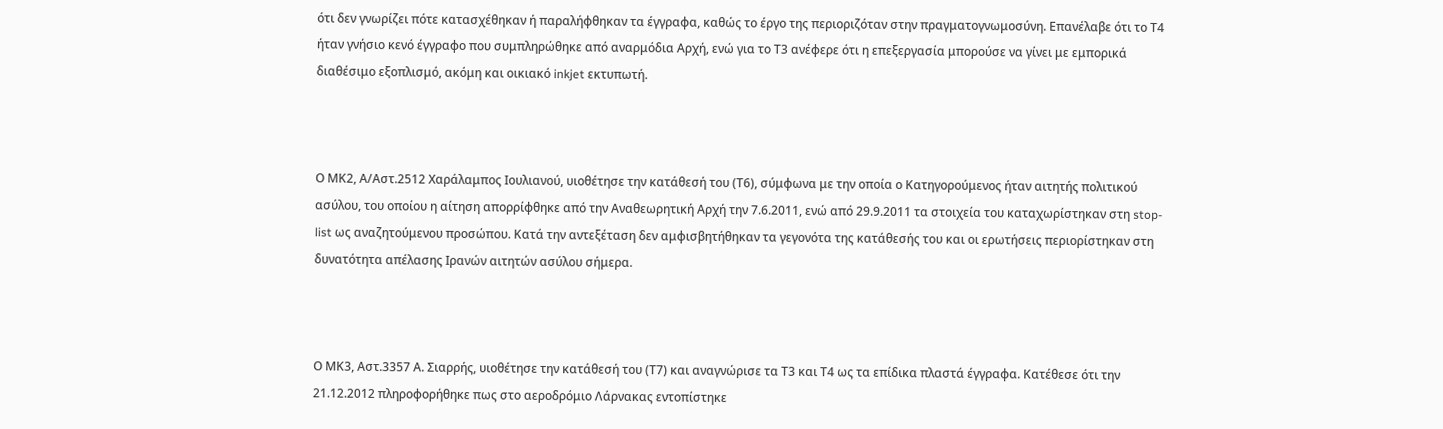ότι δεν γνωρίζει πότε κατασχέθηκαν ή παραλήφθηκαν τα έγγραφα, καθώς το έργο της περιοριζόταν στην πραγματογνωμοσύνη. Επανέλαβε ότι το Τ4 ήταν γνήσιο κενό έγγραφο που συμπληρώθηκε από αναρμόδια Αρχή, ενώ για το Τ3 ανέφερε ότι η επεξεργασία μπορούσε να γίνει με εμπορικά διαθέσιμο εξοπλισμό, ακόμη και οικιακό inkjet εκτυπωτή.



Ο ΜΚ2, Α/Αστ.2512 Χαράλαμπος Ιουλιανού, υιοθέτησε την κατάθεσή του (Τ6), σύμφωνα με την οποία ο Κατηγορούμενος ήταν αιτητής πολιτικού ασύλου, του οποίου η αίτηση απορρίφθηκε από την Αναθεωρητική Αρχή την 7.6.2011, ενώ από 29.9.2011 τα στοιχεία του καταχωρίστηκαν στη stop-list ως αναζητούμενου προσώπου. Κατά την αντεξέταση δεν αμφισβητήθηκαν τα γεγονότα της κατάθεσής του και οι ερωτήσεις περιορίστηκαν στη δυνατότητα απέλασης Ιρανών αιτητών ασύλου σήμερα.



Ο ΜΚ3, Αστ.3357 Α. Σιαρρής, υιοθέτησε την κατάθεσή του (Τ7) και αναγνώρισε τα Τ3 και Τ4 ως τα επίδικα πλαστά έγγραφα. Κατέθεσε ότι την 21.12.2012 πληροφορήθηκε πως στο αεροδρόμιο Λάρνακας εντοπίστηκε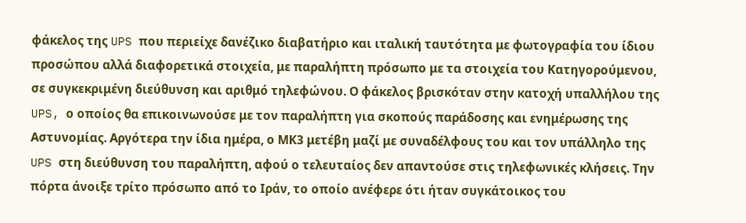φάκελος της UPS που περιείχε δανέζικο διαβατήριο και ιταλική ταυτότητα με φωτογραφία του ίδιου προσώπου αλλά διαφορετικά στοιχεία, με παραλήπτη πρόσωπο με τα στοιχεία του Κατηγορούμενου, σε συγκεκριμένη διεύθυνση και αριθμό τηλεφώνου. Ο φάκελος βρισκόταν στην κατοχή υπαλλήλου της UPS, ο οποίος θα επικοινωνούσε με τον παραλήπτη για σκοπούς παράδοσης και ενημέρωσης της Αστυνομίας. Αργότερα την ίδια ημέρα, ο ΜΚ3 μετέβη μαζί με συναδέλφους του και τον υπάλληλο της UPS στη διεύθυνση του παραλήπτη, αφού ο τελευταίος δεν απαντούσε στις τηλεφωνικές κλήσεις. Την πόρτα άνοιξε τρίτο πρόσωπο από το Ιράν, το οποίο ανέφερε ότι ήταν συγκάτοικος του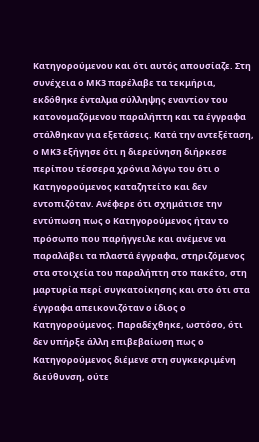Κατηγορούμενου και ότι αυτός απουσίαζε. Στη συνέχεια ο ΜΚ3 παρέλαβε τα τεκμήρια, εκδόθηκε ένταλμα σύλληψης εναντίον του κατονομαζόμενου παραλήπτη και τα έγγραφα στάλθηκαν για εξετάσεις. Κατά την αντεξέταση, ο ΜΚ3 εξήγησε ότι η διερεύνηση διήρκεσε περίπου τέσσερα χρόνια λόγω του ότι ο Κατηγορούμενος καταζητείτο και δεν εντοπιζόταν. Ανέφερε ότι σχημάτισε την εντύπωση πως ο Κατηγορούμενος ήταν το πρόσωπο που παρήγγειλε και ανέμενε να παραλάβει τα πλαστά έγγραφα, στηριζόμενος στα στοιχεία του παραλήπτη στο πακέτο, στη μαρτυρία περί συγκατοίκησης και στο ότι στα έγγραφα απεικονιζόταν ο ίδιος ο Κατηγορούμενος. Παραδέχθηκε, ωστόσο, ότι δεν υπήρξε άλλη επιβεβαίωση πως ο Κατηγορούμενος διέμενε στη συγκεκριμένη διεύθυνση, ούτε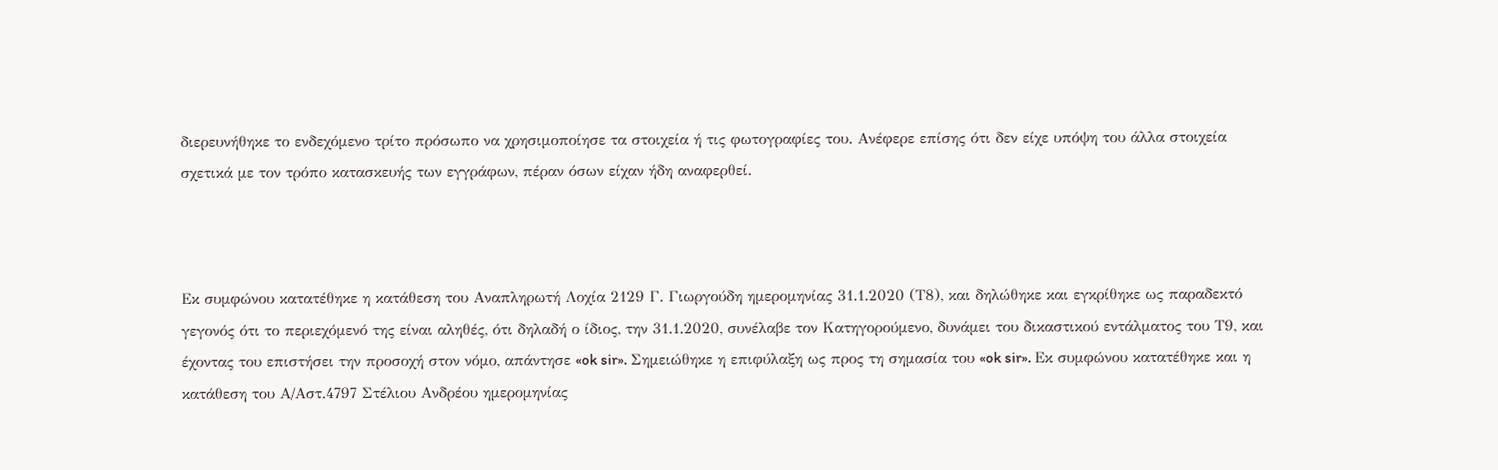διερευνήθηκε το ενδεχόμενο τρίτο πρόσωπο να χρησιμοποίησε τα στοιχεία ή τις φωτογραφίες του. Ανέφερε επίσης ότι δεν είχε υπόψη του άλλα στοιχεία σχετικά με τον τρόπο κατασκευής των εγγράφων, πέραν όσων είχαν ήδη αναφερθεί.



Εκ συμφώνου κατατέθηκε η κατάθεση του Αναπληρωτή Λοχία 2129 Γ. Γιωργούδη ημερομηνίας 31.1.2020 (Τ8), και δηλώθηκε και εγκρίθηκε ως παραδεκτό γεγονός ότι το περιεχόμενό της είναι αληθές, ότι δηλαδή ο ίδιος, την 31.1.2020, συνέλαβε τον Κατηγορούμενο, δυνάμει του δικαστικού εντάλματος του Τ9, και έχοντας του επιστήσει την προσοχή στον νόμο, απάντησε «ok sir». Σημειώθηκε η επιφύλαξη ως προς τη σημασία του «ok sir». Εκ συμφώνου κατατέθηκε και η κατάθεση του Α/Αστ.4797 Στέλιου Ανδρέου ημερομηνίας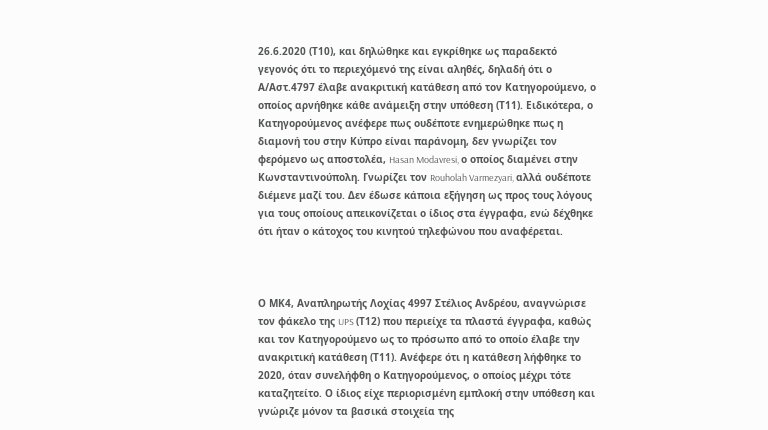26.6.2020 (Τ10), και δηλώθηκε και εγκρίθηκε ως παραδεκτό γεγονός ότι το περιεχόμενό της είναι αληθές, δηλαδή ότι ο Α/Αστ.4797 έλαβε ανακριτική κατάθεση από τον Κατηγορούμενο, ο οποίος αρνήθηκε κάθε ανάμειξη στην υπόθεση (Τ11). Ειδικότερα, ο Κατηγορούμενος ανέφερε πως ουδέποτε ενημερώθηκε πως η διαμονή του στην Κύπρο είναι παράνομη, δεν γνωρίζει τον φερόμενο ως αποστολέα, Hasan Modavresi, ο οποίος διαμένει στην Κωνσταντινούπολη. Γνωρίζει τον Rouholah Varmezyari, αλλά ουδέποτε διέμενε μαζί του. Δεν έδωσε κάποια εξήγηση ως προς τους λόγους για τους οποίους απεικονίζεται ο ίδιος στα έγγραφα, ενώ δέχθηκε ότι ήταν ο κάτοχος του κινητού τηλεφώνου που αναφέρεται.



Ο ΜΚ4, Αναπληρωτής Λοχίας 4997 Στέλιος Ανδρέου, αναγνώρισε τον φάκελο της UPS (Τ12) που περιείχε τα πλαστά έγγραφα, καθώς και τον Κατηγορούμενο ως το πρόσωπο από το οποίο έλαβε την ανακριτική κατάθεση (Τ11). Ανέφερε ότι η κατάθεση λήφθηκε το 2020, όταν συνελήφθη ο Κατηγορούμενος, ο οποίος μέχρι τότε καταζητείτο. Ο ίδιος είχε περιορισμένη εμπλοκή στην υπόθεση και γνώριζε μόνον τα βασικά στοιχεία της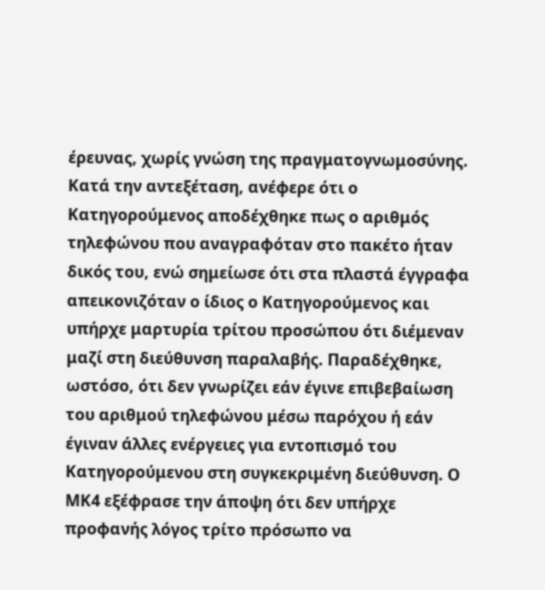έρευνας, χωρίς γνώση της πραγματογνωμοσύνης. Κατά την αντεξέταση, ανέφερε ότι ο Κατηγορούμενος αποδέχθηκε πως ο αριθμός τηλεφώνου που αναγραφόταν στο πακέτο ήταν δικός του, ενώ σημείωσε ότι στα πλαστά έγγραφα απεικονιζόταν ο ίδιος ο Κατηγορούμενος και υπήρχε μαρτυρία τρίτου προσώπου ότι διέμεναν μαζί στη διεύθυνση παραλαβής. Παραδέχθηκε, ωστόσο, ότι δεν γνωρίζει εάν έγινε επιβεβαίωση του αριθμού τηλεφώνου μέσω παρόχου ή εάν έγιναν άλλες ενέργειες για εντοπισμό του Κατηγορούμενου στη συγκεκριμένη διεύθυνση. Ο ΜΚ4 εξέφρασε την άποψη ότι δεν υπήρχε προφανής λόγος τρίτο πρόσωπο να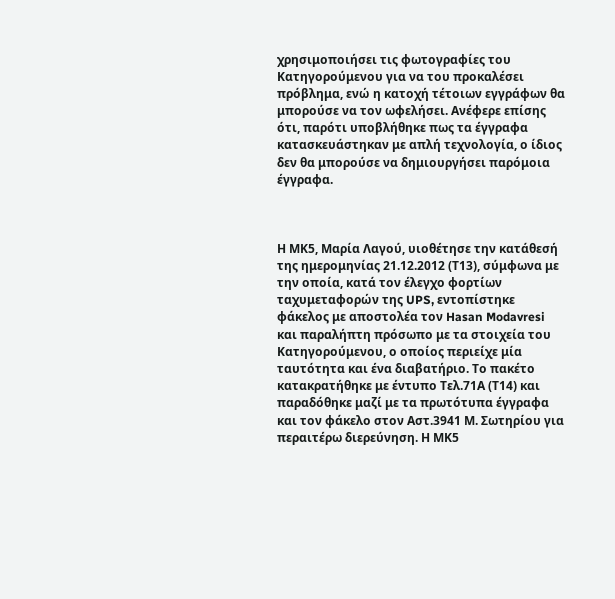χρησιμοποιήσει τις φωτογραφίες του Κατηγορούμενου για να του προκαλέσει πρόβλημα, ενώ η κατοχή τέτοιων εγγράφων θα μπορούσε να τον ωφελήσει. Ανέφερε επίσης ότι, παρότι υποβλήθηκε πως τα έγγραφα κατασκευάστηκαν με απλή τεχνολογία, ο ίδιος δεν θα μπορούσε να δημιουργήσει παρόμοια έγγραφα.



Η ΜΚ5, Μαρία Λαγού, υιοθέτησε την κατάθεσή της ημερομηνίας 21.12.2012 (Τ13), σύμφωνα με την οποία, κατά τον έλεγχο φορτίων ταχυμεταφορών της UPS, εντοπίστηκε φάκελος με αποστολέα τον Hasan Modavresi και παραλήπτη πρόσωπο με τα στοιχεία του Κατηγορούμενου, ο οποίος περιείχε μία ταυτότητα και ένα διαβατήριο. Το πακέτο κατακρατήθηκε με έντυπο Τελ.71Α (Τ14) και παραδόθηκε μαζί με τα πρωτότυπα έγγραφα και τον φάκελο στον Αστ.3941 Μ. Σωτηρίου για περαιτέρω διερεύνηση. Η ΜΚ5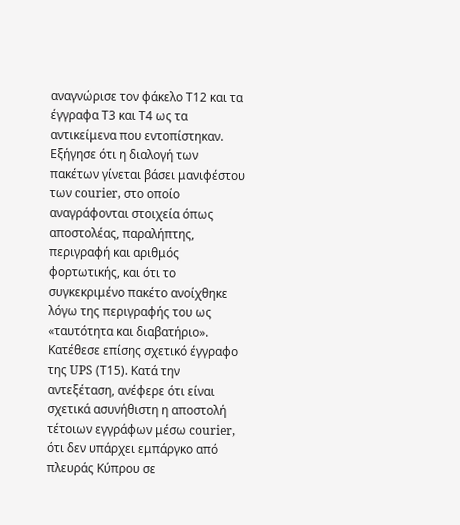αναγνώρισε τον φάκελο Τ12 και τα έγγραφα Τ3 και Τ4 ως τα αντικείμενα που εντοπίστηκαν. Εξήγησε ότι η διαλογή των πακέτων γίνεται βάσει μανιφέστου των courier, στο οποίο αναγράφονται στοιχεία όπως αποστολέας, παραλήπτης, περιγραφή και αριθμός φορτωτικής, και ότι το συγκεκριμένο πακέτο ανοίχθηκε λόγω της περιγραφής του ως «ταυτότητα και διαβατήριο». Κατέθεσε επίσης σχετικό έγγραφο της UPS (Τ15). Κατά την αντεξέταση, ανέφερε ότι είναι σχετικά ασυνήθιστη η αποστολή τέτοιων εγγράφων μέσω courier, ότι δεν υπάρχει εμπάργκο από πλευράς Κύπρου σε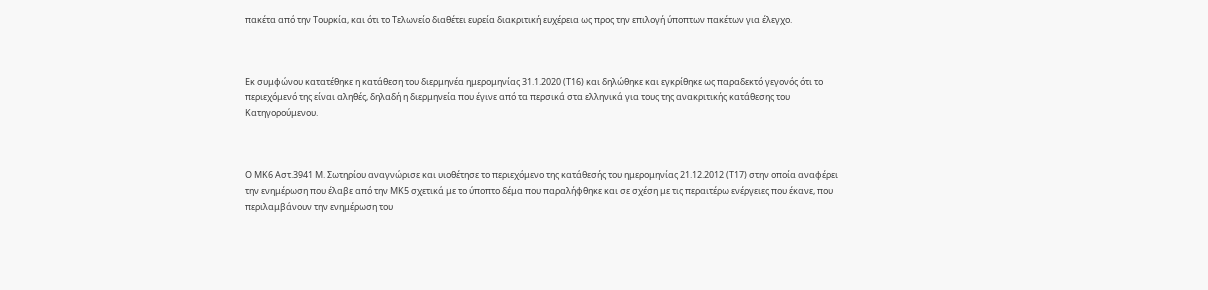πακέτα από την Τουρκία, και ότι το Τελωνείο διαθέτει ευρεία διακριτική ευχέρεια ως προς την επιλογή ύποπτων πακέτων για έλεγχο.



Εκ συμφώνου κατατέθηκε η κατάθεση του διερμηνέα ημερομηνίας 31.1.2020 (Τ16) και δηλώθηκε και εγκρίθηκε ως παραδεκτό γεγονός ότι το περιεχόμενό της είναι αληθές, δηλαδή η διερμηνεία που έγινε από τα περσικά στα ελληνικά για τους της ανακριτικής κατάθεσης του Κατηγορούμενου.



Ο ΜΚ6 Αστ.3941 Μ. Σωτηρίου αναγνώρισε και υιοθέτησε το περιεχόμενο της κατάθεσής του ημερομηνίας 21.12.2012 (Τ17) στην οποία αναφέρει την ενημέρωση που έλαβε από την ΜΚ5 σχετικά με το ύποπτο δέμα που παραλήφθηκε και σε σχέση με τις περαιτέρω ενέργειες που έκανε, που περιλαμβάνουν την ενημέρωση του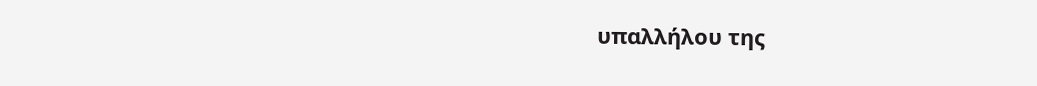υπαλλήλου της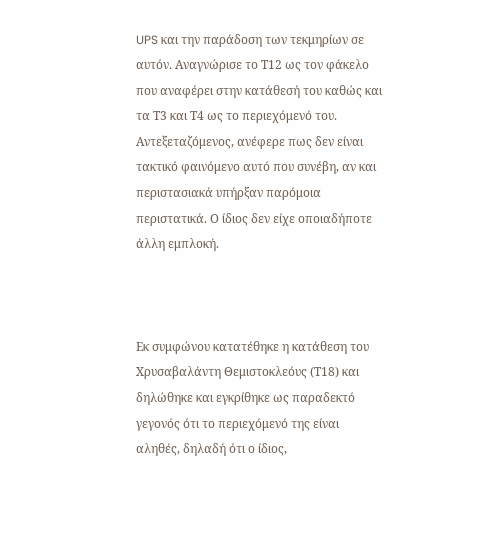UPS και την παράδοση των τεκμηρίων σε αυτόν. Αναγνώρισε το Τ12 ως τον φάκελο που αναφέρει στην κατάθεσή του καθώς και τα Τ3 και Τ4 ως το περιεχόμενό του. Αντεξεταζόμενος, ανέφερε πως δεν είναι τακτικό φαινόμενο αυτό που συνέβη, αν και περιστασιακά υπήρξαν παρόμοια περιστατικά. Ο ίδιος δεν είχε οποιαδήποτε άλλη εμπλοκή.



Εκ συμφώνου κατατέθηκε η κατάθεση του Χρυσαβαλάντη Θεμιστοκλεόυς (Τ18) και δηλώθηκε και εγκρίθηκε ως παραδεκτό γεγονός ότι το περιεχόμενό της είναι αληθές, δηλαδή ότι ο ίδιος,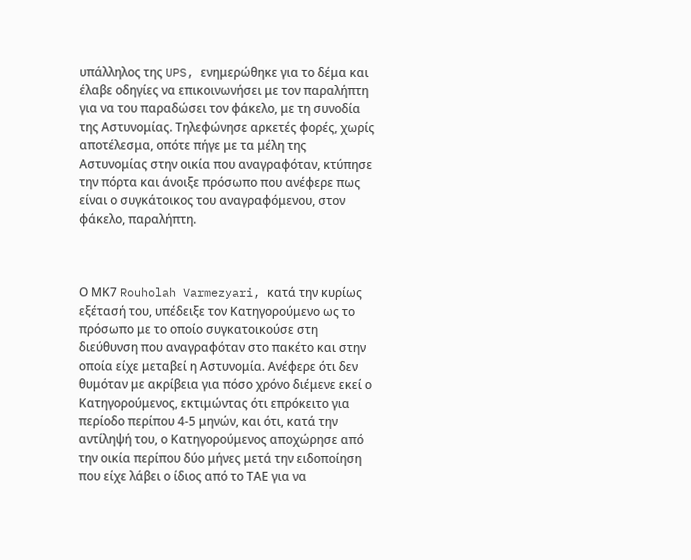υπάλληλος της UPS, ενημερώθηκε για το δέμα και έλαβε οδηγίες να επικοινωνήσει με τον παραλήπτη για να του παραδώσει τον φάκελο, με τη συνοδία της Αστυνομίας. Τηλεφώνησε αρκετές φορές, χωρίς αποτέλεσμα, οπότε πήγε με τα μέλη της Αστυνομίας στην οικία που αναγραφόταν, κτύπησε την πόρτα και άνοιξε πρόσωπο που ανέφερε πως είναι ο συγκάτοικος του αναγραφόμενου, στον φάκελο, παραλήπτη.



Ο ΜΚ7 Rouholah Varmezyari, κατά την κυρίως εξέτασή του, υπέδειξε τον Κατηγορούμενο ως το πρόσωπο με το οποίο συγκατοικούσε στη διεύθυνση που αναγραφόταν στο πακέτο και στην οποία είχε μεταβεί η Αστυνομία. Ανέφερε ότι δεν θυμόταν με ακρίβεια για πόσο χρόνο διέμενε εκεί ο Κατηγορούμενος, εκτιμώντας ότι επρόκειτο για περίοδο περίπου 4-5 μηνών, και ότι, κατά την αντίληψή του, ο Κατηγορούμενος αποχώρησε από την οικία περίπου δύο μήνες μετά την ειδοποίηση που είχε λάβει ο ίδιος από το ΤΑΕ για να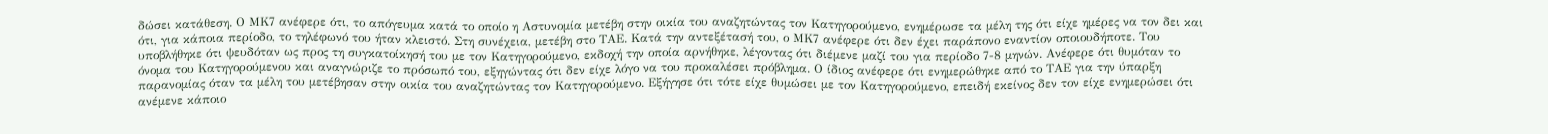δώσει κατάθεση. Ο ΜΚ7 ανέφερε ότι, το απόγευμα κατά το οποίο η Αστυνομία μετέβη στην οικία του αναζητώντας τον Κατηγορούμενο, ενημέρωσε τα μέλη της ότι είχε ημέρες να τον δει και ότι, για κάποια περίοδο, το τηλέφωνό του ήταν κλειστό. Στη συνέχεια, μετέβη στο ΤΑΕ. Κατά την αντεξέτασή του, ο ΜΚ7 ανέφερε ότι δεν έχει παράπονο εναντίον οποιουδήποτε. Του υποβλήθηκε ότι ψευδόταν ως προς τη συγκατοίκησή του με τον Κατηγορούμενο, εκδοχή την οποία αρνήθηκε, λέγοντας ότι διέμενε μαζί του για περίοδο 7-8 μηνών. Ανέφερε ότι θυμόταν το όνομα του Κατηγορούμενου και αναγνώριζε το πρόσωπό του, εξηγώντας ότι δεν είχε λόγο να του προκαλέσει πρόβλημα. Ο ίδιος ανέφερε ότι ενημερώθηκε από το ΤΑΕ για την ύπαρξη παρανομίας όταν τα μέλη του μετέβησαν στην οικία του αναζητώντας τον Κατηγορούμενο. Εξήγησε ότι τότε είχε θυμώσει με τον Κατηγορούμενο, επειδή εκείνος δεν τον είχε ενημερώσει ότι ανέμενε κάποιο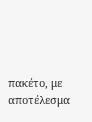πακέτο, με αποτέλεσμα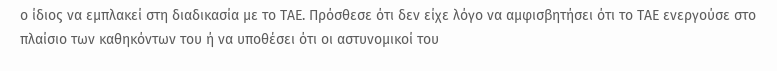ο ίδιος να εμπλακεί στη διαδικασία με το ΤΑΕ. Πρόσθεσε ότι δεν είχε λόγο να αμφισβητήσει ότι το ΤΑΕ ενεργούσε στο πλαίσιο των καθηκόντων του ή να υποθέσει ότι οι αστυνομικοί του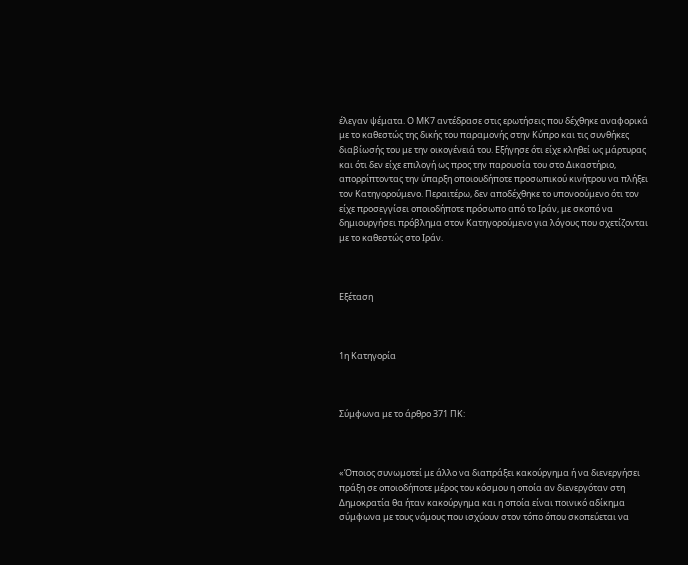έλεγαν ψέματα. Ο ΜΚ7 αντέδρασε στις ερωτήσεις που δέχθηκε αναφορικά με το καθεστώς της δικής του παραμονής στην Κύπρο και τις συνθήκες διαβίωσής του με την οικογένειά του. Εξήγησε ότι είχε κληθεί ως μάρτυρας και ότι δεν είχε επιλογή ως προς την παρουσία του στο Δικαστήριο, απορρίπτοντας την ύπαρξη οποιουδήποτε προσωπικού κινήτρου να πλήξει τον Κατηγορούμενο. Περαιτέρω, δεν αποδέχθηκε το υπονοούμενο ότι τον είχε προσεγγίσει οποιοδήποτε πρόσωπο από το Ιράν, με σκοπό να δημιουργήσει πρόβλημα στον Κατηγορούμενο για λόγους που σχετίζονται με το καθεστώς στο Ιράν.



Εξέταση



1η Κατηγορία



Σύμφωνα με το άρθρο 371 ΠΚ:



«Όποιος συνωμοτεί με άλλο να διαπράξει κακούργημα ή να διενεργήσει πράξη σε οποιοδήποτε μέρος του κόσμου η οποία αν διενεργόταν στη Δημοκρατία θα ήταν κακούργημα και η οποία είναι ποινικό αδίκημα σύμφωνα με τους νόμους που ισχύουν στον τόπο όπου σκοπεύεται να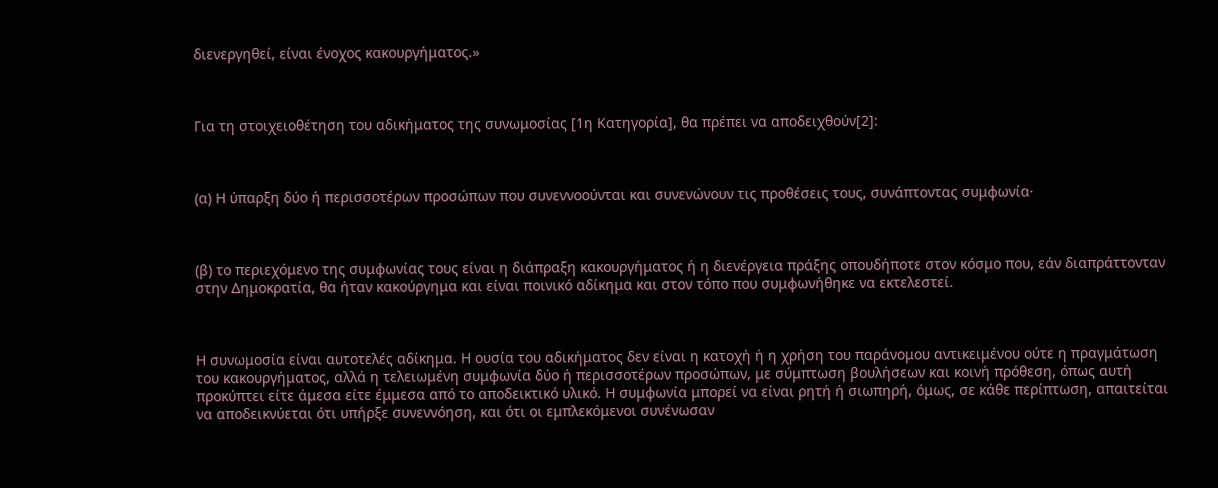διενεργηθεί, είναι ένοχος κακουργήματος.»



Για τη στοιχειοθέτηση του αδικήματος της συνωμοσίας [1η Κατηγορία], θα πρέπει να αποδειχθούν[2]:



(α) Η ύπαρξη δύο ή περισσοτέρων προσώπων που συνεννοούνται και συνενώνουν τις προθέσεις τους, συνάπτοντας συμφωνία·



(β) το περιεχόμενο της συμφωνίας τους είναι η διάπραξη κακουργήματος ή η διενέργεια πράξης οπουδήποτε στον κόσμο που, εάν διαπράττονταν στην Δημοκρατία, θα ήταν κακούργημα και είναι ποινικό αδίκημα και στον τόπο που συμφωνήθηκε να εκτελεστεί.



Η συνωμοσία είναι αυτοτελές αδίκημα. Η ουσία του αδικήματος δεν είναι η κατοχή ή η χρήση του παράνομου αντικειμένου ούτε η πραγμάτωση του κακουργήματος, αλλά η τελειωμένη συμφωνία δύο ή περισσοτέρων προσώπων, με σύμπτωση βουλήσεων και κοινή πρόθεση, όπως αυτή προκύπτει είτε άμεσα είτε έμμεσα από το αποδεικτικό υλικό. Η συμφωνία μπορεί να είναι ρητή ή σιωπηρή, όμως, σε κάθε περίπτωση, απαιτείται να αποδεικνύεται ότι υπήρξε συνεννόηση, και ότι οι εμπλεκόμενοι συνένωσαν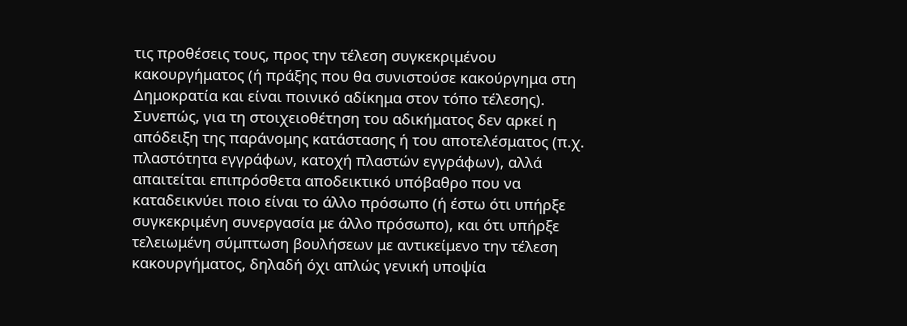τις προθέσεις τους, προς την τέλεση συγκεκριμένου κακουργήματος (ή πράξης που θα συνιστούσε κακούργημα στη Δημοκρατία και είναι ποινικό αδίκημα στον τόπο τέλεσης). Συνεπώς, για τη στοιχειοθέτηση του αδικήματος δεν αρκεί η απόδειξη της παράνομης κατάστασης ή του αποτελέσματος (π.χ. πλαστότητα εγγράφων, κατοχή πλαστών εγγράφων), αλλά απαιτείται επιπρόσθετα αποδεικτικό υπόβαθρο που να καταδεικνύει ποιο είναι το άλλο πρόσωπο (ή έστω ότι υπήρξε συγκεκριμένη συνεργασία με άλλο πρόσωπο), και ότι υπήρξε τελειωμένη σύμπτωση βουλήσεων με αντικείμενο την τέλεση κακουργήματος, δηλαδή όχι απλώς γενική υποψία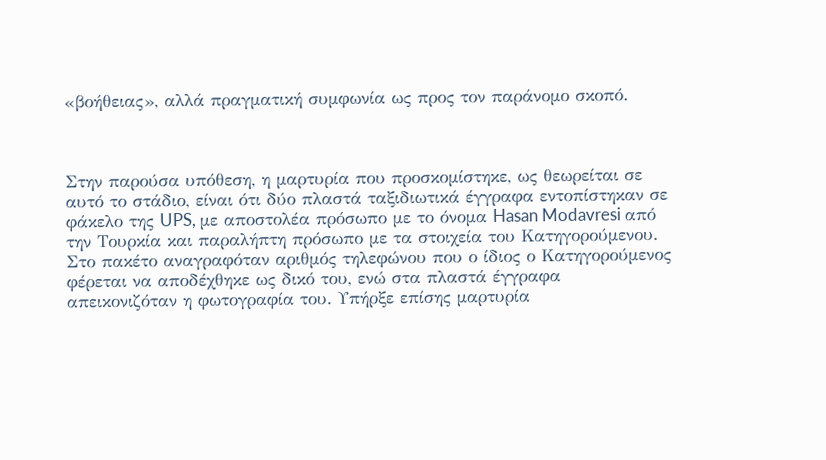«βοήθειας», αλλά πραγματική συμφωνία ως προς τον παράνομο σκοπό.



Στην παρούσα υπόθεση, η μαρτυρία που προσκομίστηκε, ως θεωρείται σε αυτό το στάδιο, είναι ότι δύο πλαστά ταξιδιωτικά έγγραφα εντοπίστηκαν σε φάκελο της UPS, με αποστολέα πρόσωπο με το όνομα Hasan Modavresi από την Τουρκία και παραλήπτη πρόσωπο με τα στοιχεία του Κατηγορούμενου. Στο πακέτο αναγραφόταν αριθμός τηλεφώνου που ο ίδιος ο Κατηγορούμενος φέρεται να αποδέχθηκε ως δικό του, ενώ στα πλαστά έγγραφα απεικονιζόταν η φωτογραφία του. Υπήρξε επίσης μαρτυρία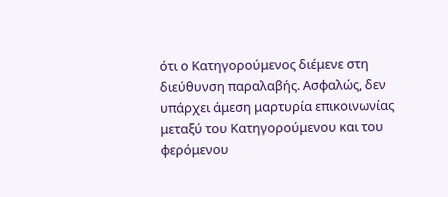ότι ο Κατηγορούμενος διέμενε στη διεύθυνση παραλαβής. Ασφαλώς, δεν υπάρχει άμεση μαρτυρία επικοινωνίας μεταξύ του Κατηγορούμενου και του φερόμενου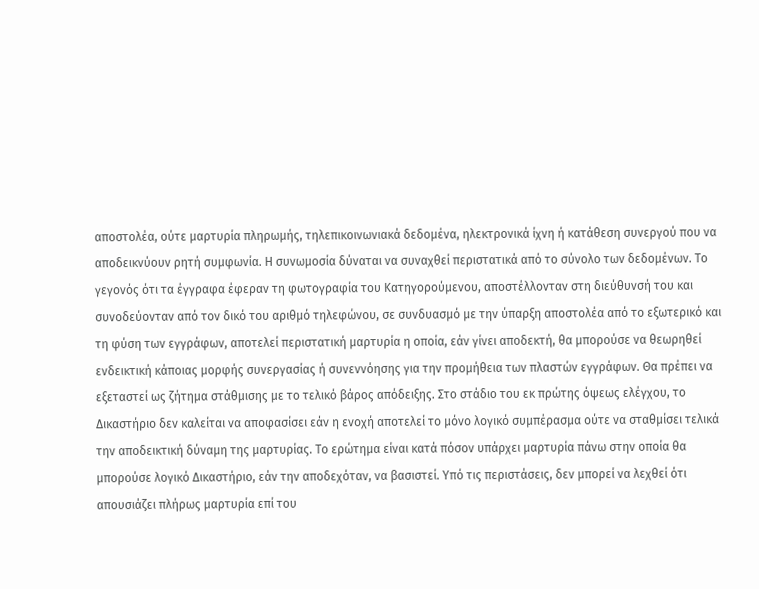αποστολέα, ούτε μαρτυρία πληρωμής, τηλεπικοινωνιακά δεδομένα, ηλεκτρονικά ίχνη ή κατάθεση συνεργού που να αποδεικνύουν ρητή συμφωνία. Η συνωμοσία δύναται να συναχθεί περιστατικά από το σύνολο των δεδομένων. Το γεγονός ότι τα έγγραφα έφεραν τη φωτογραφία του Κατηγορούμενου, αποστέλλονταν στη διεύθυνσή του και συνοδεύονταν από τον δικό του αριθμό τηλεφώνου, σε συνδυασμό με την ύπαρξη αποστολέα από το εξωτερικό και τη φύση των εγγράφων, αποτελεί περιστατική μαρτυρία η οποία, εάν γίνει αποδεκτή, θα μπορούσε να θεωρηθεί ενδεικτική κάποιας μορφής συνεργασίας ή συνεννόησης για την προμήθεια των πλαστών εγγράφων. Θα πρέπει να εξεταστεί ως ζήτημα στάθμισης με το τελικό βάρος απόδειξης. Στο στάδιο του εκ πρώτης όψεως ελέγχου, το Δικαστήριο δεν καλείται να αποφασίσει εάν η ενοχή αποτελεί το μόνο λογικό συμπέρασμα ούτε να σταθμίσει τελικά την αποδεικτική δύναμη της μαρτυρίας. Το ερώτημα είναι κατά πόσον υπάρχει μαρτυρία πάνω στην οποία θα μπορούσε λογικό Δικαστήριο, εάν την αποδεχόταν, να βασιστεί. Υπό τις περιστάσεις, δεν μπορεί να λεχθεί ότι απουσιάζει πλήρως μαρτυρία επί του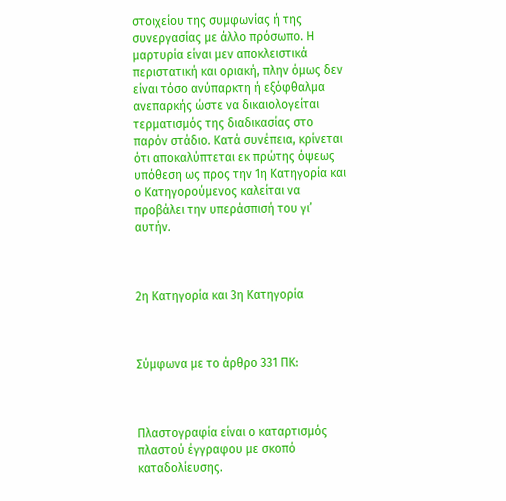στοιχείου της συμφωνίας ή της συνεργασίας με άλλο πρόσωπο. Η μαρτυρία είναι μεν αποκλειστικά περιστατική και οριακή, πλην όμως δεν είναι τόσο ανύπαρκτη ή εξόφθαλμα ανεπαρκής ώστε να δικαιολογείται τερματισμός της διαδικασίας στο παρόν στάδιο. Κατά συνέπεια, κρίνεται ότι αποκαλύπτεται εκ πρώτης όψεως υπόθεση ως προς την 1η Κατηγορία και ο Κατηγορούμενος καλείται να προβάλει την υπεράσπισή του γι’ αυτήν.



2η Κατηγορία και 3η Κατηγορία



Σύμφωνα με το άρθρο 331 ΠΚ:



Πλαστογραφία είναι ο καταρτισμός πλαστού έγγραφου με σκοπό καταδολίευσης.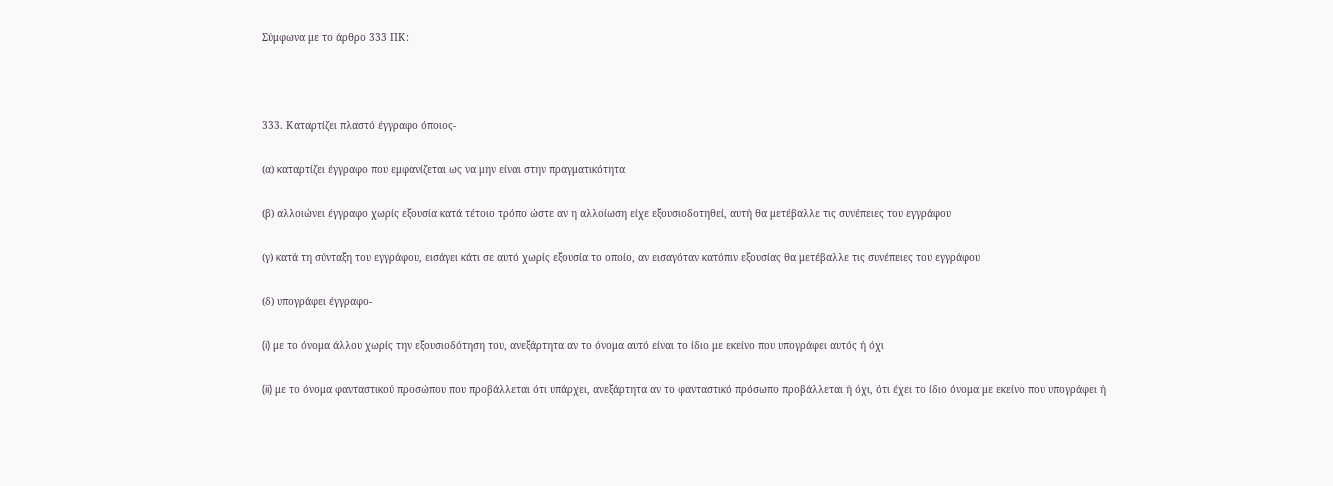Σύμφωνα με το άρθρο 333 ΠΚ:



333. Καταρτίζει πλαστό έγγραφο όποιος-

(α) καταρτίζει έγγραφο που εμφανίζεται ως να μην είναι στην πραγματικότητα

(β) αλλοιώνει έγγραφο χωρίς εξουσία κατά τέτοιο τρόπο ώστε αν η αλλοίωση είχε εξουσιοδοτηθεί, αυτή θα μετέβαλλε τις συνέπειες του εγγράφου

(γ) κατά τη σύνταξη του εγγράφου, εισάγει κάτι σε αυτό χωρίς εξουσία το οποίο, αν εισαγόταν κατόπιν εξουσίας θα μετέβαλλε τις συνέπειες του εγγράφου

(δ) υπογράφει έγγραφο-

(i) με το όνομα άλλου χωρίς την εξουσιοδότηση του, ανεξάρτητα αν το όνομα αυτό είναι το ίδιο με εκείνο που υπογράφει αυτός ή όχι

(ii) με το όνομα φανταστικού προσώπου που προβάλλεται ότι υπάρχει, ανεξάρτητα αν το φανταστικό πρόσωπο προβάλλεται ή όχι, ότι έχει το ίδιο όνομα με εκείνο που υπογράφει ή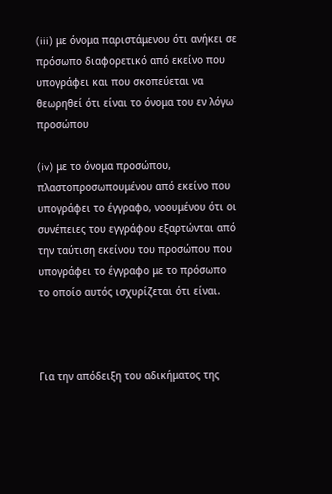(iii) με όνομα παριστάμενου ότι ανήκει σε πρόσωπο διαφορετικό από εκείνο που υπογράφει και που σκοπεύεται να θεωρηθεί ότι είναι το όνομα του εν λόγω προσώπου

(iv) με το όνομα προσώπου, πλαστοπροσωπουμένου από εκείνο που υπογράφει το έγγραφο, νοουμένου ότι οι συνέπειες του εγγράφου εξαρτώνται από την ταύτιση εκείνου του προσώπου που υπογράφει το έγγραφο με το πρόσωπο το οποίο αυτός ισχυρίζεται ότι είναι.



Για την απόδειξη του αδικήματος της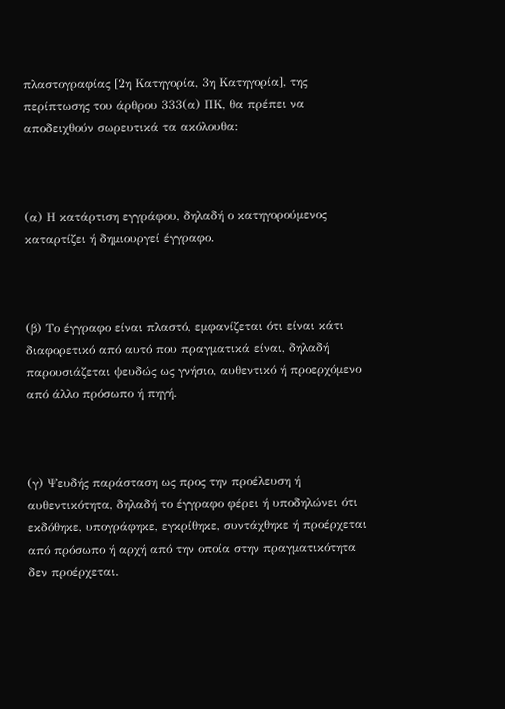πλαστογραφίας [2η Κατηγορία, 3η Κατηγορία], της περίπτωσης του άρθρου 333(α) ΠΚ, θα πρέπει να αποδειχθούν σωρευτικά τα ακόλουθα:



(α) Η κατάρτιση εγγράφου, δηλαδή ο κατηγορούμενος καταρτίζει ή δημιουργεί έγγραφο.



(β) Το έγγραφο είναι πλαστό, εμφανίζεται ότι είναι κάτι διαφορετικό από αυτό που πραγματικά είναι, δηλαδή παρουσιάζεται ψευδώς ως γνήσιο, αυθεντικό ή προερχόμενο από άλλο πρόσωπο ή πηγή.



(γ) Ψευδής παράσταση ως προς την προέλευση ή αυθεντικότητα, δηλαδή το έγγραφο φέρει ή υποδηλώνει ότι εκδόθηκε, υπογράφηκε, εγκρίθηκε, συντάχθηκε ή προέρχεται από πρόσωπο ή αρχή από την οποία στην πραγματικότητα δεν προέρχεται.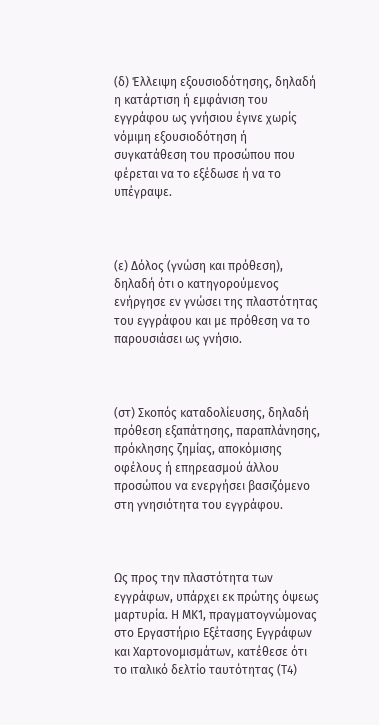(δ) Έλλειψη εξουσιοδότησης, δηλαδή η κατάρτιση ή εμφάνιση του εγγράφου ως γνήσιου έγινε χωρίς νόμιμη εξουσιοδότηση ή συγκατάθεση του προσώπου που φέρεται να το εξέδωσε ή να το υπέγραψε.



(ε) Δόλος (γνώση και πρόθεση), δηλαδή ότι ο κατηγορούμενος ενήργησε εν γνώσει της πλαστότητας του εγγράφου και με πρόθεση να το παρουσιάσει ως γνήσιο.



(στ) Σκοπός καταδολίευσης, δηλαδή πρόθεση εξαπάτησης, παραπλάνησης, πρόκλησης ζημίας, αποκόμισης οφέλους ή επηρεασμού άλλου προσώπου να ενεργήσει βασιζόμενο στη γνησιότητα του εγγράφου.



Ως προς την πλαστότητα των εγγράφων, υπάρχει εκ πρώτης όψεως μαρτυρία. Η ΜΚ1, πραγματογνώμονας στο Εργαστήριο Εξέτασης Εγγράφων και Χαρτονομισμάτων, κατέθεσε ότι το ιταλικό δελτίο ταυτότητας (Τ4)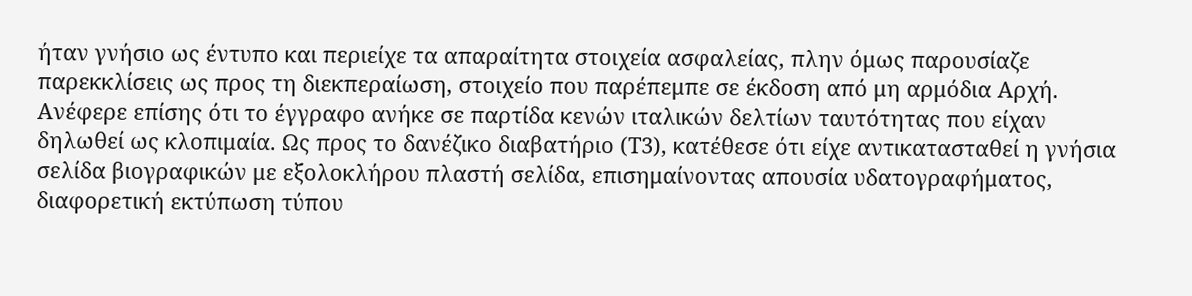ήταν γνήσιο ως έντυπο και περιείχε τα απαραίτητα στοιχεία ασφαλείας, πλην όμως παρουσίαζε παρεκκλίσεις ως προς τη διεκπεραίωση, στοιχείο που παρέπεμπε σε έκδοση από μη αρμόδια Αρχή. Ανέφερε επίσης ότι το έγγραφο ανήκε σε παρτίδα κενών ιταλικών δελτίων ταυτότητας που είχαν δηλωθεί ως κλοπιμαία. Ως προς το δανέζικο διαβατήριο (Τ3), κατέθεσε ότι είχε αντικατασταθεί η γνήσια σελίδα βιογραφικών με εξολοκλήρου πλαστή σελίδα, επισημαίνοντας απουσία υδατογραφήματος, διαφορετική εκτύπωση τύπου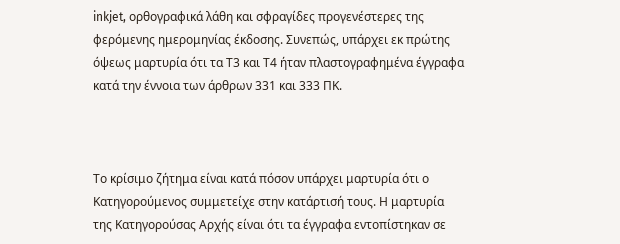inkjet, ορθογραφικά λάθη και σφραγίδες προγενέστερες της φερόμενης ημερομηνίας έκδοσης. Συνεπώς, υπάρχει εκ πρώτης όψεως μαρτυρία ότι τα Τ3 και Τ4 ήταν πλαστογραφημένα έγγραφα κατά την έννοια των άρθρων 331 και 333 ΠΚ.



Το κρίσιμο ζήτημα είναι κατά πόσον υπάρχει μαρτυρία ότι ο Κατηγορούμενος συμμετείχε στην κατάρτισή τους. Η μαρτυρία της Κατηγορούσας Αρχής είναι ότι τα έγγραφα εντοπίστηκαν σε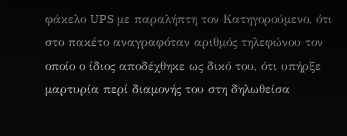φάκελο UPS με παραλήπτη τον Κατηγορούμενο, ότι στο πακέτο αναγραφόταν αριθμός τηλεφώνου τον οποίο ο ίδιος αποδέχθηκε ως δικό του, ότι υπήρξε μαρτυρία περί διαμονής του στη δηλωθείσα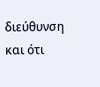διεύθυνση και ότι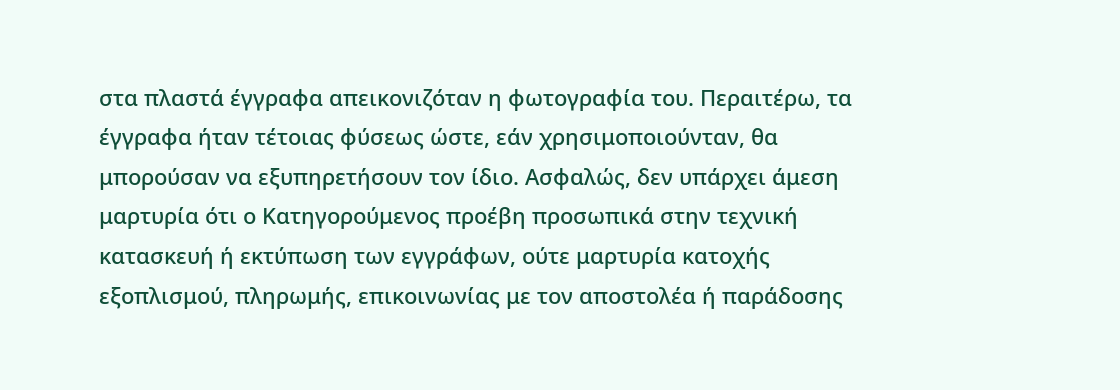στα πλαστά έγγραφα απεικονιζόταν η φωτογραφία του. Περαιτέρω, τα έγγραφα ήταν τέτοιας φύσεως ώστε, εάν χρησιμοποιούνταν, θα μπορούσαν να εξυπηρετήσουν τον ίδιο. Ασφαλώς, δεν υπάρχει άμεση μαρτυρία ότι ο Κατηγορούμενος προέβη προσωπικά στην τεχνική κατασκευή ή εκτύπωση των εγγράφων, ούτε μαρτυρία κατοχής εξοπλισμού, πληρωμής, επικοινωνίας με τον αποστολέα ή παράδοσης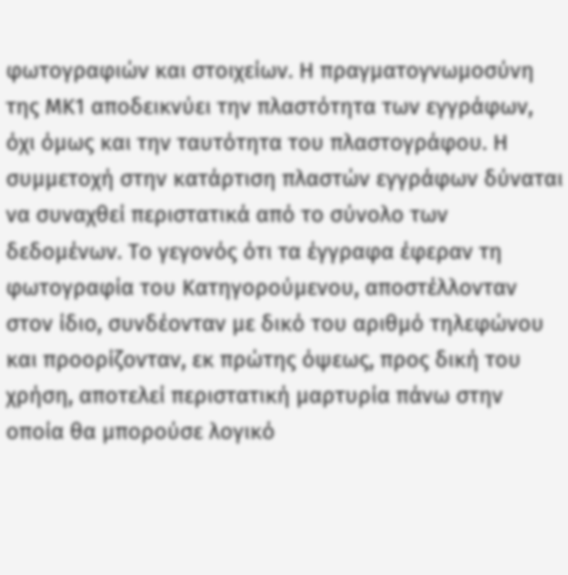φωτογραφιών και στοιχείων. Η πραγματογνωμοσύνη της ΜΚ1 αποδεικνύει την πλαστότητα των εγγράφων, όχι όμως και την ταυτότητα του πλαστογράφου. Η συμμετοχή στην κατάρτιση πλαστών εγγράφων δύναται να συναχθεί περιστατικά από το σύνολο των δεδομένων. Το γεγονός ότι τα έγγραφα έφεραν τη φωτογραφία του Κατηγορούμενου, αποστέλλονταν στον ίδιο, συνδέονταν με δικό του αριθμό τηλεφώνου και προορίζονταν, εκ πρώτης όψεως, προς δική του χρήση, αποτελεί περιστατική μαρτυρία πάνω στην οποία θα μπορούσε λογικό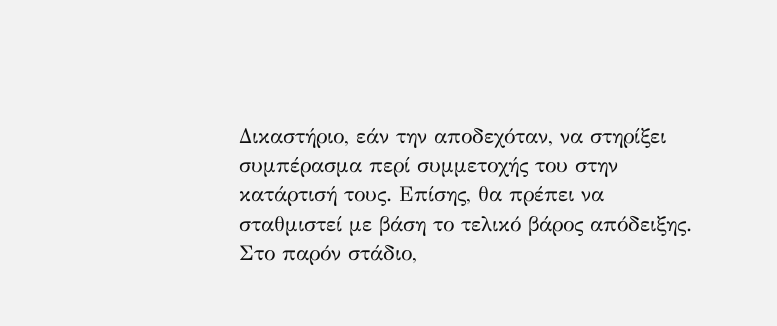Δικαστήριο, εάν την αποδεχόταν, να στηρίξει συμπέρασμα περί συμμετοχής του στην κατάρτισή τους. Επίσης, θα πρέπει να σταθμιστεί με βάση το τελικό βάρος απόδειξης. Στο παρόν στάδιο,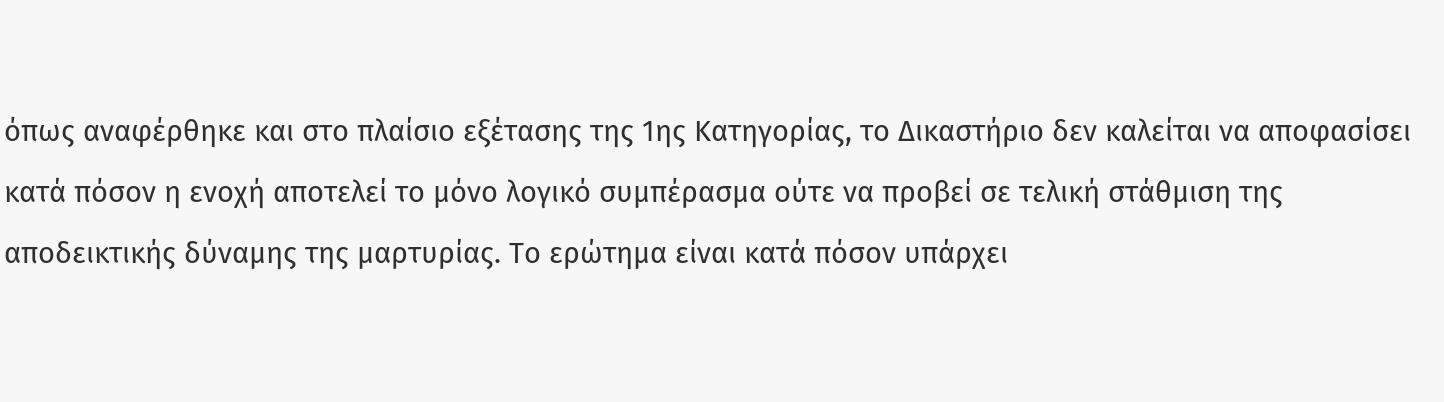όπως αναφέρθηκε και στο πλαίσιο εξέτασης της 1ης Κατηγορίας, το Δικαστήριο δεν καλείται να αποφασίσει κατά πόσον η ενοχή αποτελεί το μόνο λογικό συμπέρασμα ούτε να προβεί σε τελική στάθμιση της αποδεικτικής δύναμης της μαρτυρίας. Το ερώτημα είναι κατά πόσον υπάρχει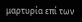μαρτυρία επί των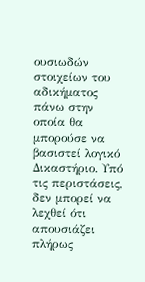ουσιωδών στοιχείων του αδικήματος πάνω στην οποία θα μπορούσε να βασιστεί λογικό Δικαστήριο. Υπό τις περιστάσεις, δεν μπορεί να λεχθεί ότι απουσιάζει πλήρως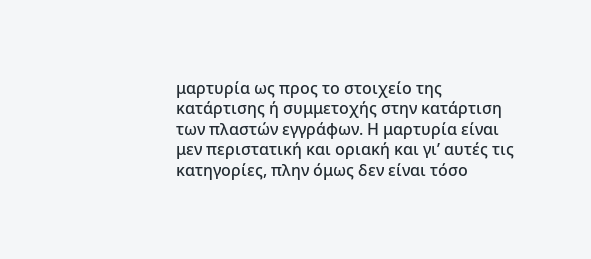μαρτυρία ως προς το στοιχείο της κατάρτισης ή συμμετοχής στην κατάρτιση των πλαστών εγγράφων. Η μαρτυρία είναι μεν περιστατική και οριακή και γι’ αυτές τις κατηγορίες, πλην όμως δεν είναι τόσο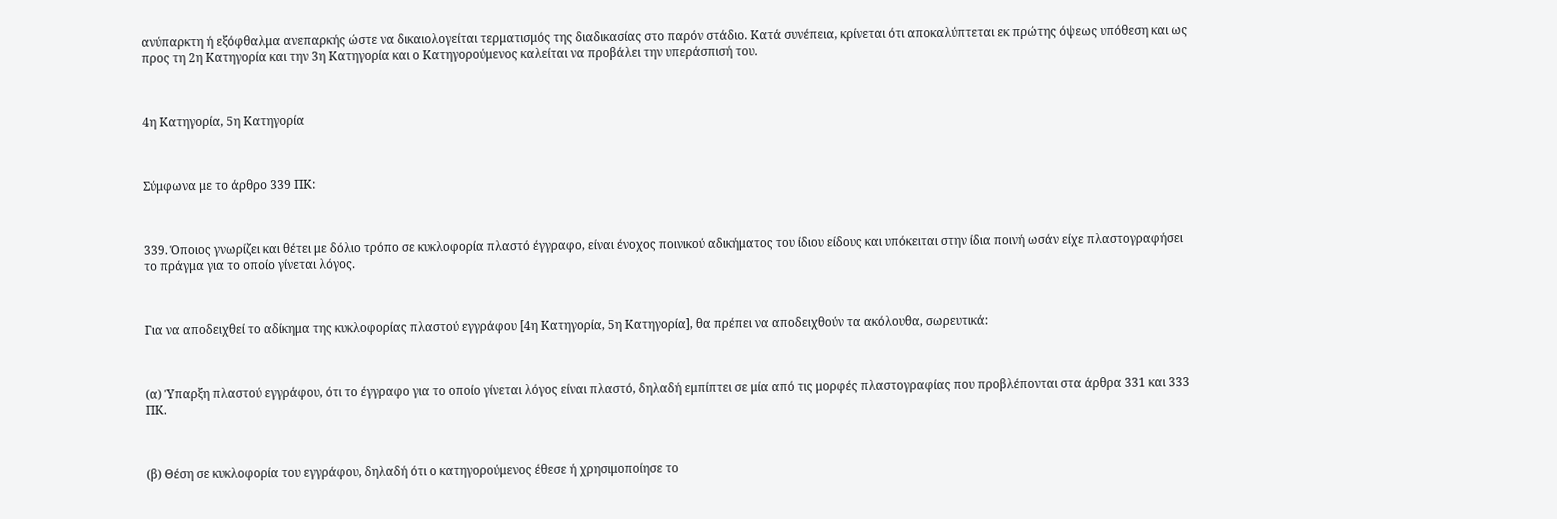ανύπαρκτη ή εξόφθαλμα ανεπαρκής ώστε να δικαιολογείται τερματισμός της διαδικασίας στο παρόν στάδιο. Κατά συνέπεια, κρίνεται ότι αποκαλύπτεται εκ πρώτης όψεως υπόθεση και ως προς τη 2η Κατηγορία και την 3η Κατηγορία και ο Κατηγορούμενος καλείται να προβάλει την υπεράσπισή του.



4η Κατηγορία, 5η Κατηγορία



Σύμφωνα με το άρθρο 339 ΠΚ:



339. Όποιος γνωρίζει και θέτει με δόλιο τρόπο σε κυκλοφορία πλαστό έγγραφο, είναι ένοχος ποινικού αδικήματος του ίδιου είδους και υπόκειται στην ίδια ποινή ωσάν είχε πλαστογραφήσει το πράγμα για το οποίο γίνεται λόγος.



Για να αποδειχθεί το αδίκημα της κυκλοφορίας πλαστού εγγράφου [4η Κατηγορία, 5η Κατηγορία], θα πρέπει να αποδειχθούν τα ακόλουθα, σωρευτικά:



(α) Ύπαρξη πλαστού εγγράφου, ότι το έγγραφο για το οποίο γίνεται λόγος είναι πλαστό, δηλαδή εμπίπτει σε μία από τις μορφές πλαστογραφίας που προβλέπονται στα άρθρα 331 και 333 ΠΚ.



(β) Θέση σε κυκλοφορία του εγγράφου, δηλαδή ότι ο κατηγορούμενος έθεσε ή χρησιμοποίησε το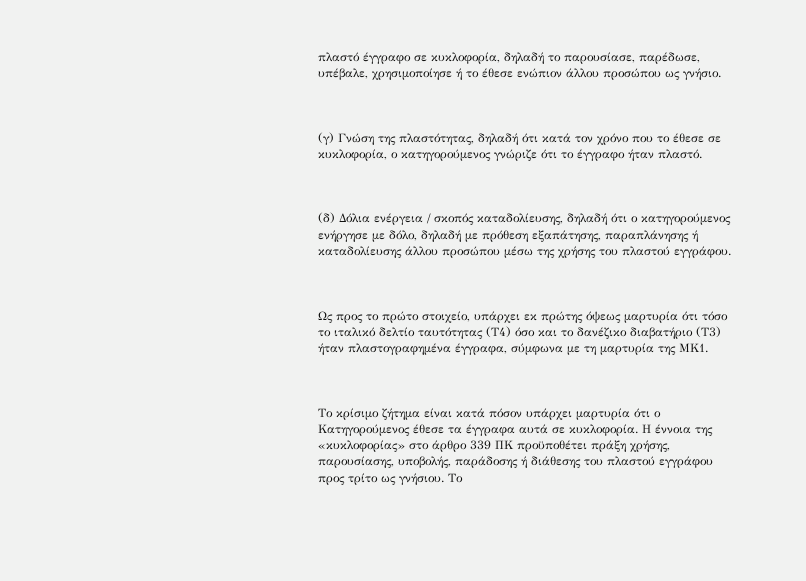πλαστό έγγραφο σε κυκλοφορία, δηλαδή το παρουσίασε, παρέδωσε, υπέβαλε, χρησιμοποίησε ή το έθεσε ενώπιον άλλου προσώπου ως γνήσιο.



(γ) Γνώση της πλαστότητας, δηλαδή ότι κατά τον χρόνο που το έθεσε σε κυκλοφορία, ο κατηγορούμενος γνώριζε ότι το έγγραφο ήταν πλαστό.



(δ) Δόλια ενέργεια / σκοπός καταδολίευσης, δηλαδή ότι ο κατηγορούμενος ενήργησε με δόλο, δηλαδή με πρόθεση εξαπάτησης, παραπλάνησης ή καταδολίευσης άλλου προσώπου μέσω της χρήσης του πλαστού εγγράφου.



Ως προς το πρώτο στοιχείο, υπάρχει εκ πρώτης όψεως μαρτυρία ότι τόσο το ιταλικό δελτίο ταυτότητας (Τ4) όσο και το δανέζικο διαβατήριο (Τ3) ήταν πλαστογραφημένα έγγραφα, σύμφωνα με τη μαρτυρία της ΜΚ1.



Το κρίσιμο ζήτημα είναι κατά πόσον υπάρχει μαρτυρία ότι ο Κατηγορούμενος έθεσε τα έγγραφα αυτά σε κυκλοφορία. Η έννοια της «κυκλοφορίας» στο άρθρο 339 ΠΚ προϋποθέτει πράξη χρήσης, παρουσίασης, υποβολής, παράδοσης ή διάθεσης του πλαστού εγγράφου προς τρίτο ως γνήσιου. Το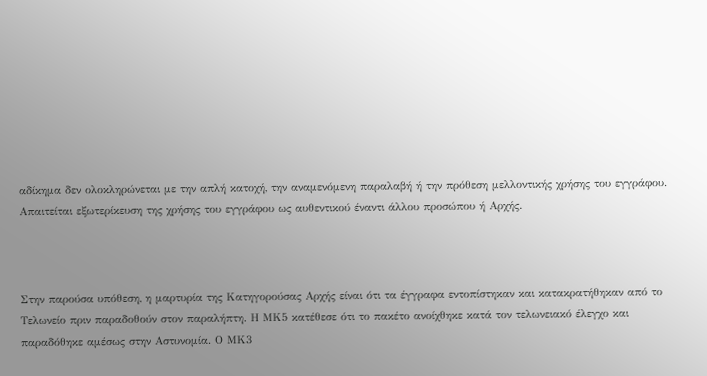αδίκημα δεν ολοκληρώνεται με την απλή κατοχή, την αναμενόμενη παραλαβή ή την πρόθεση μελλοντικής χρήσης του εγγράφου. Απαιτείται εξωτερίκευση της χρήσης του εγγράφου ως αυθεντικού έναντι άλλου προσώπου ή Αρχής.



Στην παρούσα υπόθεση, η μαρτυρία της Κατηγορούσας Αρχής είναι ότι τα έγγραφα εντοπίστηκαν και κατακρατήθηκαν από το Τελωνείο πριν παραδοθούν στον παραλήπτη. Η ΜΚ5 κατέθεσε ότι το πακέτο ανοίχθηκε κατά τον τελωνειακό έλεγχο και παραδόθηκε αμέσως στην Αστυνομία. Ο ΜΚ3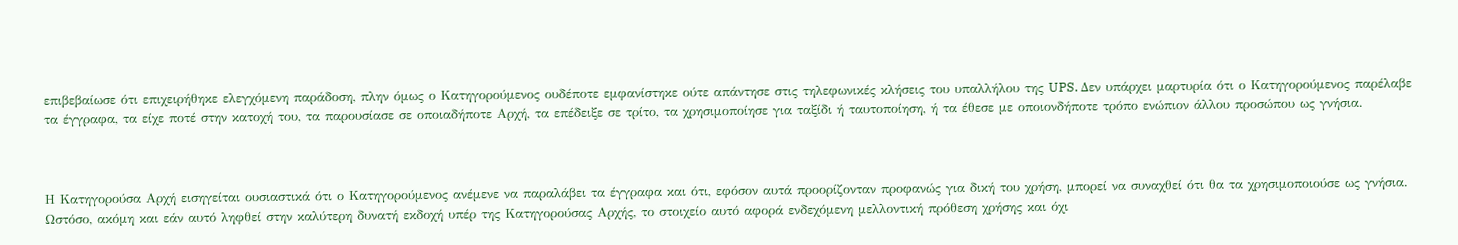επιβεβαίωσε ότι επιχειρήθηκε ελεγχόμενη παράδοση, πλην όμως ο Κατηγορούμενος ουδέποτε εμφανίστηκε ούτε απάντησε στις τηλεφωνικές κλήσεις του υπαλλήλου της UPS. Δεν υπάρχει μαρτυρία ότι ο Κατηγορούμενος παρέλαβε τα έγγραφα, τα είχε ποτέ στην κατοχή του, τα παρουσίασε σε οποιαδήποτε Αρχή, τα επέδειξε σε τρίτο, τα χρησιμοποίησε για ταξίδι ή ταυτοποίηση, ή τα έθεσε με οποιονδήποτε τρόπο ενώπιον άλλου προσώπου ως γνήσια.



Η Κατηγορούσα Αρχή εισηγείται ουσιαστικά ότι ο Κατηγορούμενος ανέμενε να παραλάβει τα έγγραφα και ότι, εφόσον αυτά προορίζονταν προφανώς για δική του χρήση, μπορεί να συναχθεί ότι θα τα χρησιμοποιούσε ως γνήσια. Ωστόσο, ακόμη και εάν αυτό ληφθεί στην καλύτερη δυνατή εκδοχή υπέρ της Κατηγορούσας Αρχής, το στοιχείο αυτό αφορά ενδεχόμενη μελλοντική πρόθεση χρήσης και όχι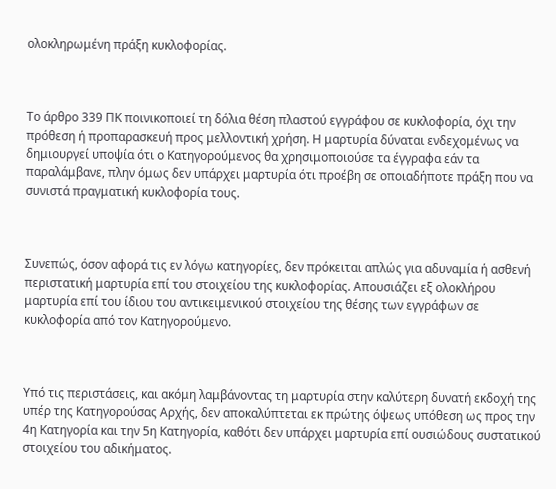ολοκληρωμένη πράξη κυκλοφορίας.



Το άρθρο 339 ΠΚ ποινικοποιεί τη δόλια θέση πλαστού εγγράφου σε κυκλοφορία, όχι την πρόθεση ή προπαρασκευή προς μελλοντική χρήση. Η μαρτυρία δύναται ενδεχομένως να δημιουργεί υποψία ότι ο Κατηγορούμενος θα χρησιμοποιούσε τα έγγραφα εάν τα παραλάμβανε, πλην όμως δεν υπάρχει μαρτυρία ότι προέβη σε οποιαδήποτε πράξη που να συνιστά πραγματική κυκλοφορία τους.



Συνεπώς, όσον αφορά τις εν λόγω κατηγορίες, δεν πρόκειται απλώς για αδυναμία ή ασθενή περιστατική μαρτυρία επί του στοιχείου της κυκλοφορίας. Απουσιάζει εξ ολοκλήρου μαρτυρία επί του ίδιου του αντικειμενικού στοιχείου της θέσης των εγγράφων σε κυκλοφορία από τον Κατηγορούμενο.



Υπό τις περιστάσεις, και ακόμη λαμβάνοντας τη μαρτυρία στην καλύτερη δυνατή εκδοχή της υπέρ της Κατηγορούσας Αρχής, δεν αποκαλύπτεται εκ πρώτης όψεως υπόθεση ως προς την 4η Κατηγορία και την 5η Κατηγορία, καθότι δεν υπάρχει μαρτυρία επί ουσιώδους συστατικού στοιχείου του αδικήματος.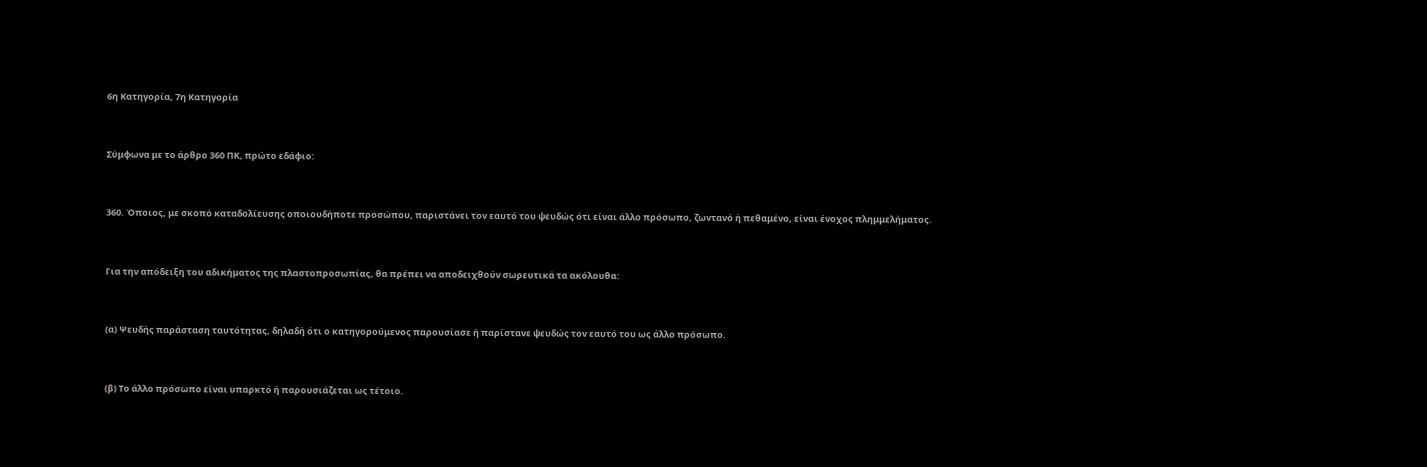6η Κατηγορία, 7η Κατηγορία



Σύμφωνα με το άρθρο 360 ΠΚ, πρώτο εδάφιο:



360. Όποιος, με σκοπό καταδολίευσης οποιουδήποτε προσώπου, παριστάνει τον εαυτό του ψευδώς ότι είναι άλλο πρόσωπο, ζωντανό ή πεθαμένο, είναι ένοχος πλημμελήματος.



Για την απόδειξη του αδικήματος της πλαστοπροσωπίας, θα πρέπει να αποδειχθούν σωρευτικά τα ακόλουθα:



(α) Ψευδής παράσταση ταυτότητας, δηλαδή ότι ο κατηγορούμενος παρουσίασε ή παρίστανε ψευδώς τον εαυτό του ως άλλο πρόσωπο.



(β) Το άλλο πρόσωπο είναι υπαρκτό ή παρουσιάζεται ως τέτοιο.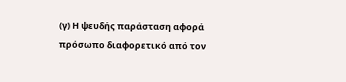(γ) Η ψευδής παράσταση αφορά πρόσωπο διαφορετικό από τον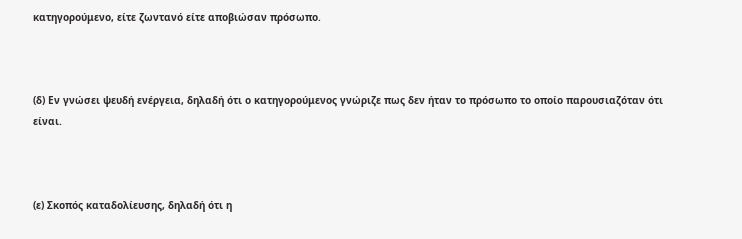κατηγορούμενο, είτε ζωντανό είτε αποβιώσαν πρόσωπο.



(δ) Εν γνώσει ψευδή ενέργεια, δηλαδή ότι ο κατηγορούμενος γνώριζε πως δεν ήταν το πρόσωπο το οποίο παρουσιαζόταν ότι είναι.



(ε) Σκοπός καταδολίευσης, δηλαδή ότι η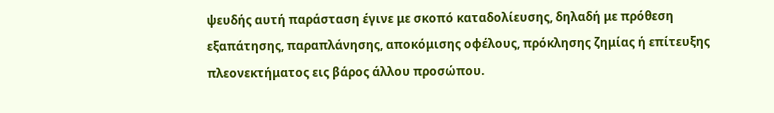ψευδής αυτή παράσταση έγινε με σκοπό καταδολίευσης, δηλαδή με πρόθεση εξαπάτησης, παραπλάνησης, αποκόμισης οφέλους, πρόκλησης ζημίας ή επίτευξης πλεονεκτήματος εις βάρος άλλου προσώπου.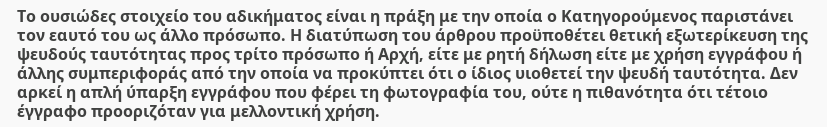Το ουσιώδες στοιχείο του αδικήματος είναι η πράξη με την οποία ο Κατηγορούμενος παριστάνει τον εαυτό του ως άλλο πρόσωπο. Η διατύπωση του άρθρου προϋποθέτει θετική εξωτερίκευση της ψευδούς ταυτότητας προς τρίτο πρόσωπο ή Αρχή, είτε με ρητή δήλωση είτε με χρήση εγγράφου ή άλλης συμπεριφοράς από την οποία να προκύπτει ότι ο ίδιος υιοθετεί την ψευδή ταυτότητα. Δεν αρκεί η απλή ύπαρξη εγγράφου που φέρει τη φωτογραφία του, ούτε η πιθανότητα ότι τέτοιο έγγραφο προοριζόταν για μελλοντική χρήση.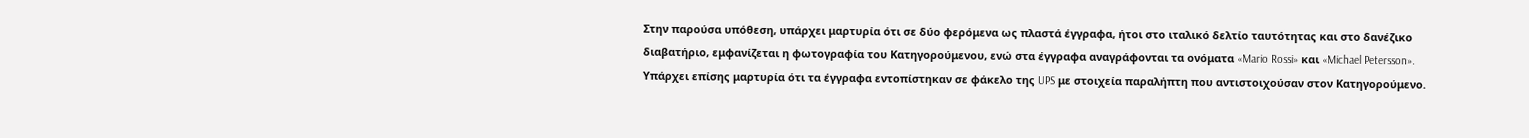Στην παρούσα υπόθεση, υπάρχει μαρτυρία ότι σε δύο φερόμενα ως πλαστά έγγραφα, ήτοι στο ιταλικό δελτίο ταυτότητας και στο δανέζικο διαβατήριο, εμφανίζεται η φωτογραφία του Κατηγορούμενου, ενώ στα έγγραφα αναγράφονται τα ονόματα «Mario Rossi» και «Michael Petersson». Υπάρχει επίσης μαρτυρία ότι τα έγγραφα εντοπίστηκαν σε φάκελο της UPS με στοιχεία παραλήπτη που αντιστοιχούσαν στον Κατηγορούμενο.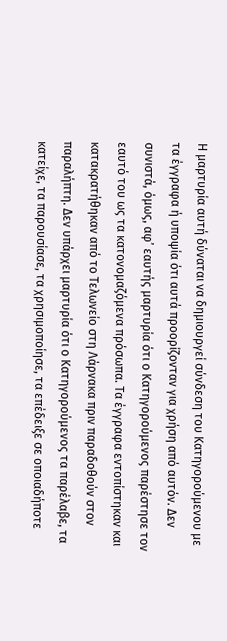Η μαρτυρία αυτή δύναται να δημιουργεί σύνδεση του Κατηγορούμενου με τα έγγραφα ή υποψία ότι αυτά προορίζονταν για χρήση από αυτόν. Δεν συνιστά, όμως, αφ’ εαυτής μαρτυρία ότι ο Κατηγορούμενος παρέστησε τον εαυτό του ως τα κατονομαζόμενα πρόσωπα. Τα έγγραφα εντοπίστηκαν και κατακρατήθηκαν από το Τελωνείο στη Λάρνακα πριν παραδοθούν στον παραλήπτη. Δεν υπάρχει μαρτυρία ότι ο Κατηγορούμενος τα παρέλαβε, τα κατείχε, τα παρουσίασε, τα χρησιμοποίησε, τα επέδειξε σε οποιαδήποτε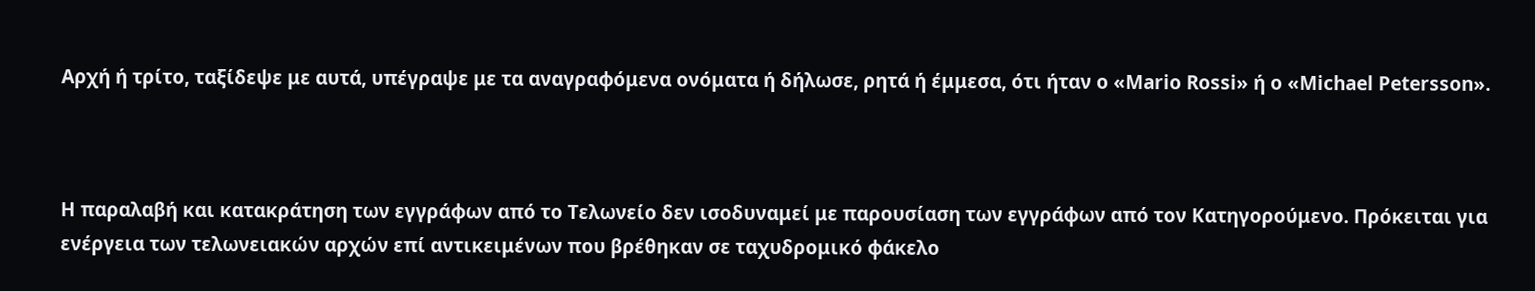Αρχή ή τρίτο, ταξίδεψε με αυτά, υπέγραψε με τα αναγραφόμενα ονόματα ή δήλωσε, ρητά ή έμμεσα, ότι ήταν ο «Mario Rossi» ή ο «Michael Petersson».



Η παραλαβή και κατακράτηση των εγγράφων από το Τελωνείο δεν ισοδυναμεί με παρουσίαση των εγγράφων από τον Κατηγορούμενο. Πρόκειται για ενέργεια των τελωνειακών αρχών επί αντικειμένων που βρέθηκαν σε ταχυδρομικό φάκελο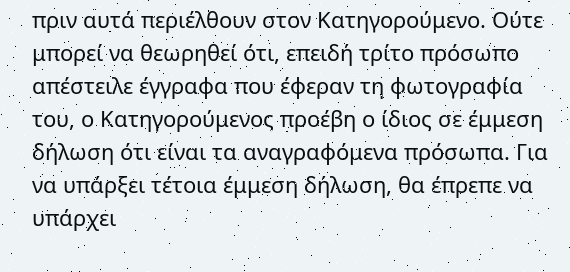πριν αυτά περιέλθουν στον Κατηγορούμενο. Ούτε μπορεί να θεωρηθεί ότι, επειδή τρίτο πρόσωπο απέστειλε έγγραφα που έφεραν τη φωτογραφία του, ο Κατηγορούμενος προέβη ο ίδιος σε έμμεση δήλωση ότι είναι τα αναγραφόμενα πρόσωπα. Για να υπάρξει τέτοια έμμεση δήλωση, θα έπρεπε να υπάρχει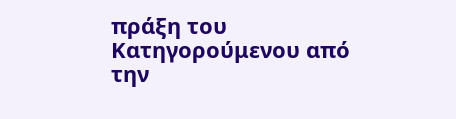πράξη του Κατηγορούμενου από την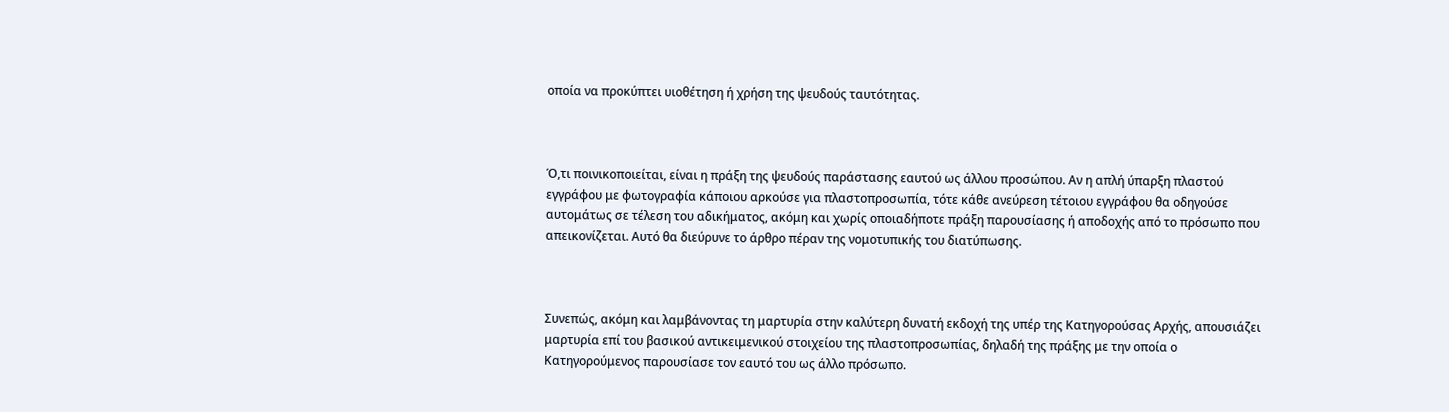οποία να προκύπτει υιοθέτηση ή χρήση της ψευδούς ταυτότητας.



Ό,τι ποινικοποιείται, είναι η πράξη της ψευδούς παράστασης εαυτού ως άλλου προσώπου. Αν η απλή ύπαρξη πλαστού εγγράφου με φωτογραφία κάποιου αρκούσε για πλαστοπροσωπία, τότε κάθε ανεύρεση τέτοιου εγγράφου θα οδηγούσε αυτομάτως σε τέλεση του αδικήματος, ακόμη και χωρίς οποιαδήποτε πράξη παρουσίασης ή αποδοχής από το πρόσωπο που απεικονίζεται. Αυτό θα διεύρυνε το άρθρο πέραν της νομοτυπικής του διατύπωσης.



Συνεπώς, ακόμη και λαμβάνοντας τη μαρτυρία στην καλύτερη δυνατή εκδοχή της υπέρ της Κατηγορούσας Αρχής, απουσιάζει μαρτυρία επί του βασικού αντικειμενικού στοιχείου της πλαστοπροσωπίας, δηλαδή της πράξης με την οποία ο Κατηγορούμενος παρουσίασε τον εαυτό του ως άλλο πρόσωπο.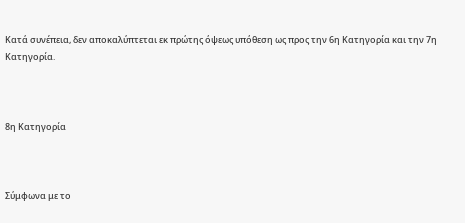Κατά συνέπεια, δεν αποκαλύπτεται εκ πρώτης όψεως υπόθεση ως προς την 6η Κατηγορία και την 7η Κατηγορία.



8η Κατηγορία



Σύμφωνα με το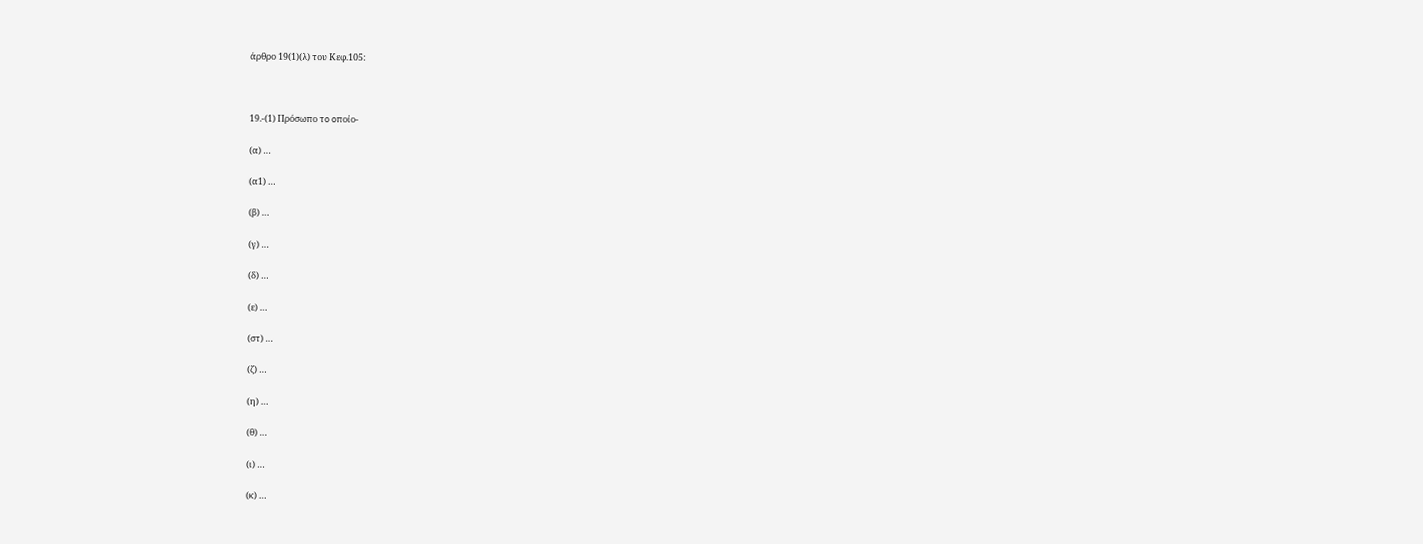άρθρο 19(1)(λ) του Κεφ.105:



19.-(1) Πρόσωπo τo oπoίo-

(α) …

(α1) …

(β) …

(γ) …

(δ) …

(ε) …

(στ) …

(ζ) …

(η) …

(θ) …

(ι) …

(κ) …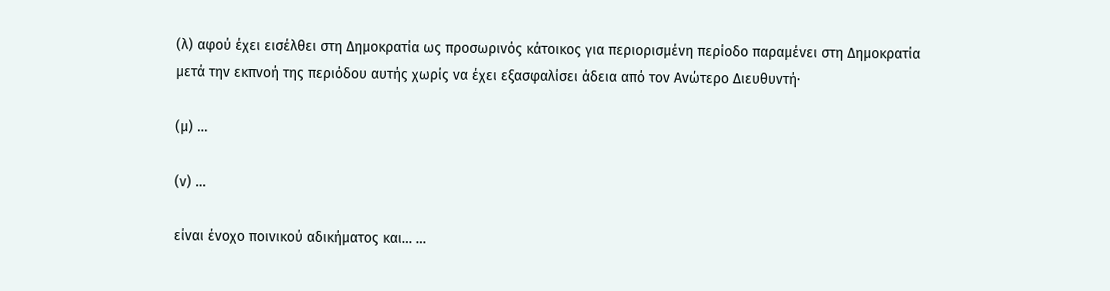(λ) αφoύ έχει εισέλθει στη Δημoκρατία ως πρoσωριvός κάτoικoς για περιoρισμέvη περίoδo παραμέvει στη Δημoκρατία μετά τηv εκπvoή της περιόδoυ αυτής χωρίς vα έχει εξασφαλίσει άδεια από τov Αvώτερo Διευθυντή·

(μ) …

(ν) …

είvαι έvoχo πoιvικoύ αδικήματoς και… …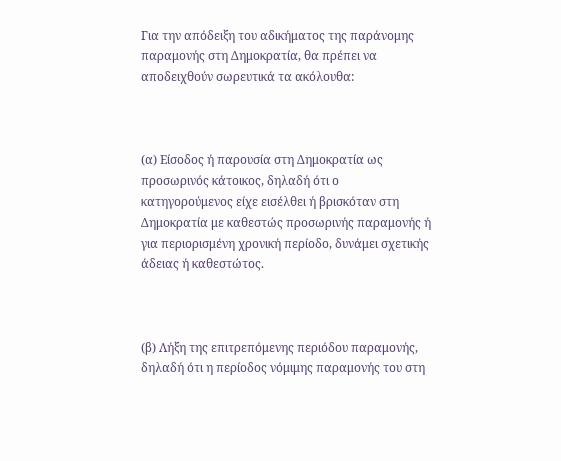Για την απόδειξη του αδικήματος της παράνομης παραμονής στη Δημοκρατία, θα πρέπει να αποδειχθούν σωρευτικά τα ακόλουθα:



(α) Είσοδος ή παρουσία στη Δημοκρατία ως προσωρινός κάτοικος, δηλαδή ότι ο κατηγορούμενος είχε εισέλθει ή βρισκόταν στη Δημοκρατία με καθεστώς προσωρινής παραμονής ή για περιορισμένη χρονική περίοδο, δυνάμει σχετικής άδειας ή καθεστώτος.



(β) Λήξη της επιτρεπόμενης περιόδου παραμονής, δηλαδή ότι η περίοδος νόμιμης παραμονής του στη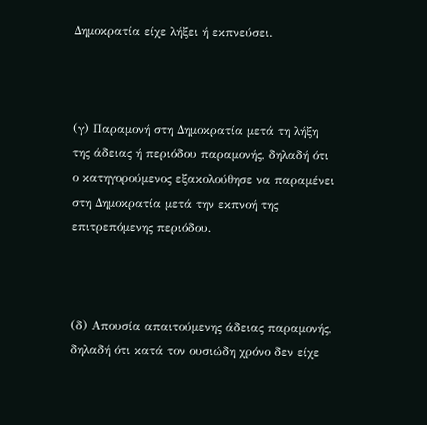Δημοκρατία είχε λήξει ή εκπνεύσει.



(γ) Παραμονή στη Δημοκρατία μετά τη λήξη της άδειας ή περιόδου παραμονής, δηλαδή ότι ο κατηγορούμενος εξακολούθησε να παραμένει στη Δημοκρατία μετά την εκπνοή της επιτρεπόμενης περιόδου.



(δ) Απουσία απαιτούμενης άδειας παραμονής, δηλαδή ότι κατά τον ουσιώδη χρόνο δεν είχε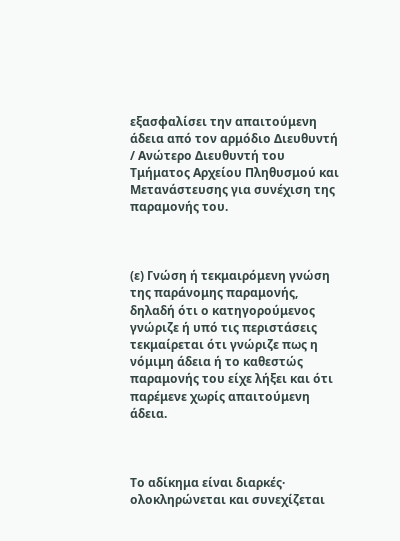εξασφαλίσει την απαιτούμενη άδεια από τον αρμόδιο Διευθυντή / Ανώτερο Διευθυντή του Τμήματος Αρχείου Πληθυσμού και Μετανάστευσης για συνέχιση της παραμονής του.



(ε) Γνώση ή τεκμαιρόμενη γνώση της παράνομης παραμονής, δηλαδή ότι ο κατηγορούμενος γνώριζε ή υπό τις περιστάσεις τεκμαίρεται ότι γνώριζε πως η νόμιμη άδεια ή το καθεστώς παραμονής του είχε λήξει και ότι παρέμενε χωρίς απαιτούμενη άδεια.



Το αδίκημα είναι διαρκές· ολοκληρώνεται και συνεχίζεται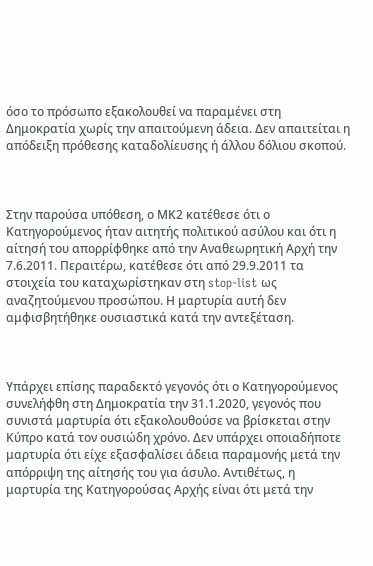όσο το πρόσωπο εξακολουθεί να παραμένει στη Δημοκρατία χωρίς την απαιτούμενη άδεια. Δεν απαιτείται η απόδειξη πρόθεσης καταδολίευσης ή άλλου δόλιου σκοπού.



Στην παρούσα υπόθεση, ο ΜΚ2 κατέθεσε ότι ο Κατηγορούμενος ήταν αιτητής πολιτικού ασύλου και ότι η αίτησή του απορρίφθηκε από την Αναθεωρητική Αρχή την 7.6.2011. Περαιτέρω, κατέθεσε ότι από 29.9.2011 τα στοιχεία του καταχωρίστηκαν στη stop-list ως αναζητούμενου προσώπου. Η μαρτυρία αυτή δεν αμφισβητήθηκε ουσιαστικά κατά την αντεξέταση.



Υπάρχει επίσης παραδεκτό γεγονός ότι ο Κατηγορούμενος συνελήφθη στη Δημοκρατία την 31.1.2020, γεγονός που συνιστά μαρτυρία ότι εξακολουθούσε να βρίσκεται στην Κύπρο κατά τον ουσιώδη χρόνο. Δεν υπάρχει οποιαδήποτε μαρτυρία ότι είχε εξασφαλίσει άδεια παραμονής μετά την απόρριψη της αίτησής του για άσυλο. Αντιθέτως, η μαρτυρία της Κατηγορούσας Αρχής είναι ότι μετά την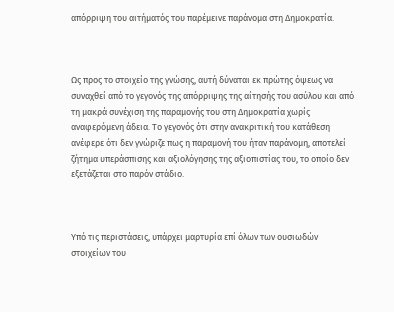απόρριψη του αιτήματός του παρέμεινε παράνομα στη Δημοκρατία.



Ως προς το στοιχείο της γνώσης, αυτή δύναται εκ πρώτης όψεως να συναχθεί από το γεγονός της απόρριψης της αίτησής του ασύλου και από τη μακρά συνέχιση της παραμονής του στη Δημοκρατία χωρίς αναφερόμενη άδεια. Το γεγονός ότι στην ανακριτική του κατάθεση ανέφερε ότι δεν γνώριζε πως η παραμονή του ήταν παράνομη, αποτελεί ζήτημα υπεράσπισης και αξιολόγησης της αξιοπιστίας του, το οποίο δεν εξετάζεται στο παρόν στάδιο.



Υπό τις περιστάσεις, υπάρχει μαρτυρία επί όλων των ουσιωδών στοιχείων του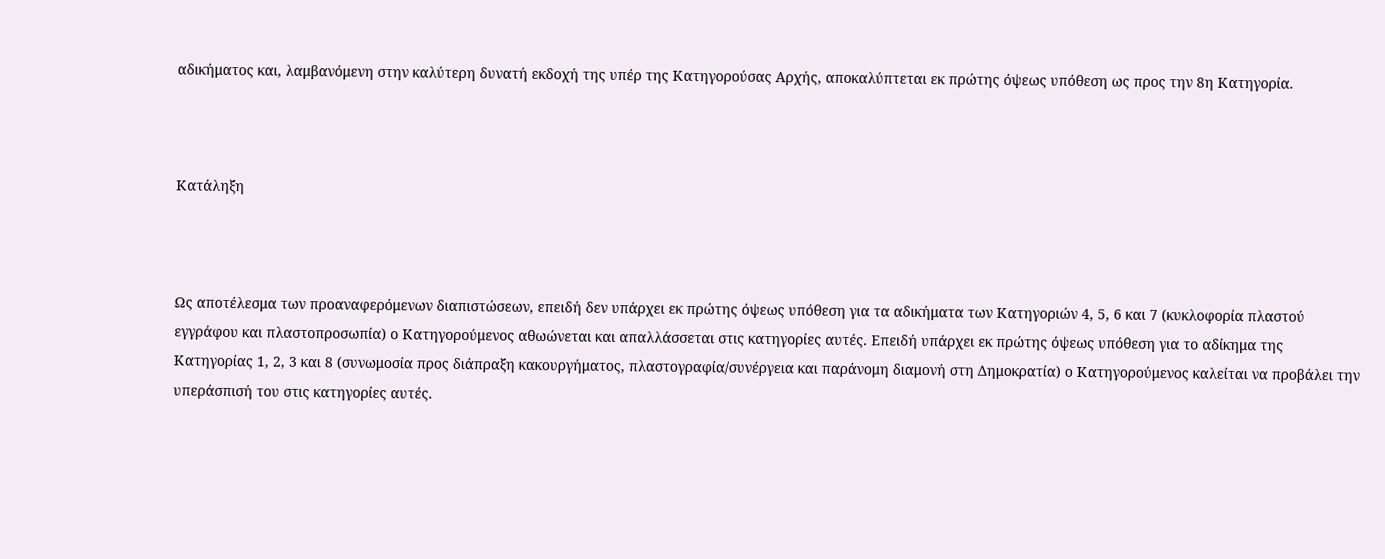αδικήματος και, λαμβανόμενη στην καλύτερη δυνατή εκδοχή της υπέρ της Κατηγορούσας Αρχής, αποκαλύπτεται εκ πρώτης όψεως υπόθεση ως προς την 8η Κατηγορία.



Κατάληξη



Ως αποτέλεσμα των προαναφερόμενων διαπιστώσεων, επειδή δεν υπάρχει εκ πρώτης όψεως υπόθεση για τα αδικήματα των Κατηγοριών 4, 5, 6 και 7 (κυκλοφορία πλαστού εγγράφου και πλαστοπροσωπία) ο Κατηγορούμενος αθωώνεται και απαλλάσσεται στις κατηγορίες αυτές. Επειδή υπάρχει εκ πρώτης όψεως υπόθεση για το αδίκημα της Κατηγορίας 1, 2, 3 και 8 (συνωμοσία προς διάπραξη κακουργήματος, πλαστογραφία/συνέργεια και παράνομη διαμονή στη Δημοκρατία) ο Κατηγορούμενος καλείται να προβάλει την υπεράσπισή του στις κατηγορίες αυτές.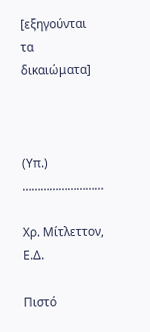[εξηγούνται τα δικαιώματα]



(Υπ.) ………………………

Χρ. Μίτλεττον, Ε.Δ.

Πιστό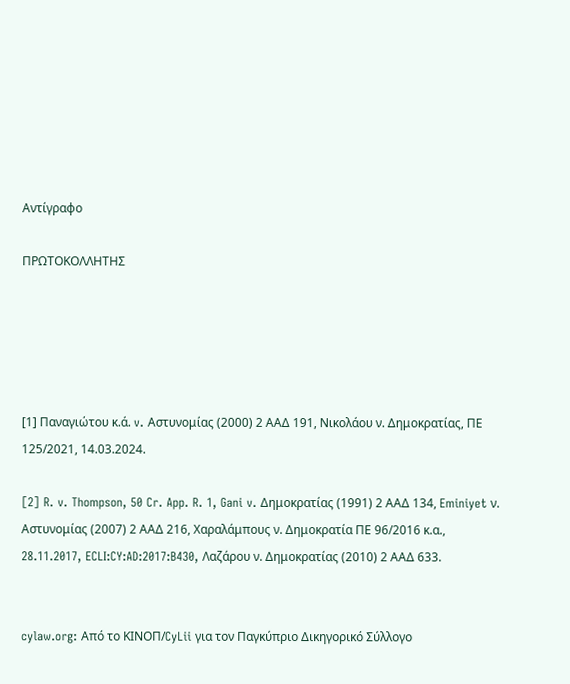Αντίγραφο

ΠΡΩΤΟΚΟΛΛΗΤΗΣ





[1] Παναγιώτου κ.ά. v. Αστυνομίας (2000) 2 ΑΑΔ 191, Νικολάου ν. Δημοκρατίας, ΠΕ 125/2021, 14.03.2024.

[2] R. v. Thompson, 50 Cr. App. R. 1, Gani v. Δημοκρατίας (1991) 2 ΑΑΔ 134, Eminiyet ν. Αστυνομίας (2007) 2 ΑΑΔ 216, Χαραλάμπους ν. Δημοκρατία ΠΕ 96/2016 κ.α., 28.11.2017, ECLI:CY:AD:2017:B430, Λαζάρου ν. Δημοκρατίας (2010) 2 ΑΑΔ 633.


cylaw.org: Από το ΚΙΝOΠ/CyLii για τον Παγκύπριο Δικηγορικό Σύλλογο